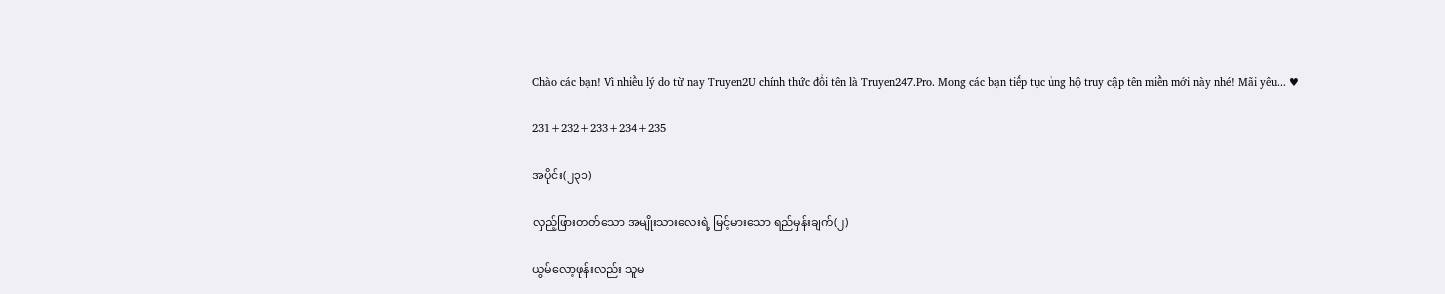Chào các bạn! Vì nhiều lý do từ nay Truyen2U chính thức đổi tên là Truyen247.Pro. Mong các bạn tiếp tục ủng hộ truy cập tên miền mới này nhé! Mãi yêu... ♥

231+232+233+234+235

အပိုင်း(၂၃၁)

လှည့်ဖြားတတ်သော အမျိုးသားလေးရဲ့ မြင့်မားသော ရည်မှန်းချက်(၂)

ယွမ်လော့ဖုန်းလည်း သူမ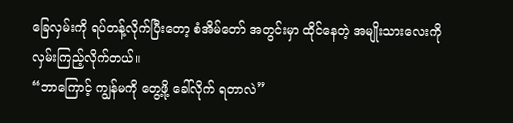ခြေလှမ်းကို ရပ်တန့်လိုက်ပြီးတော့ စံအိမ်တော် အတွင်းမှာ ထိုင်နေတဲ့ အမျိုးသားလေးကို လှမ်းကြည့်လိုက်တယ်။
“ဘာကြောင့် ကျွန်မကို တွေ့ဖို့ ခေါ်လိုက် ရတာလဲ”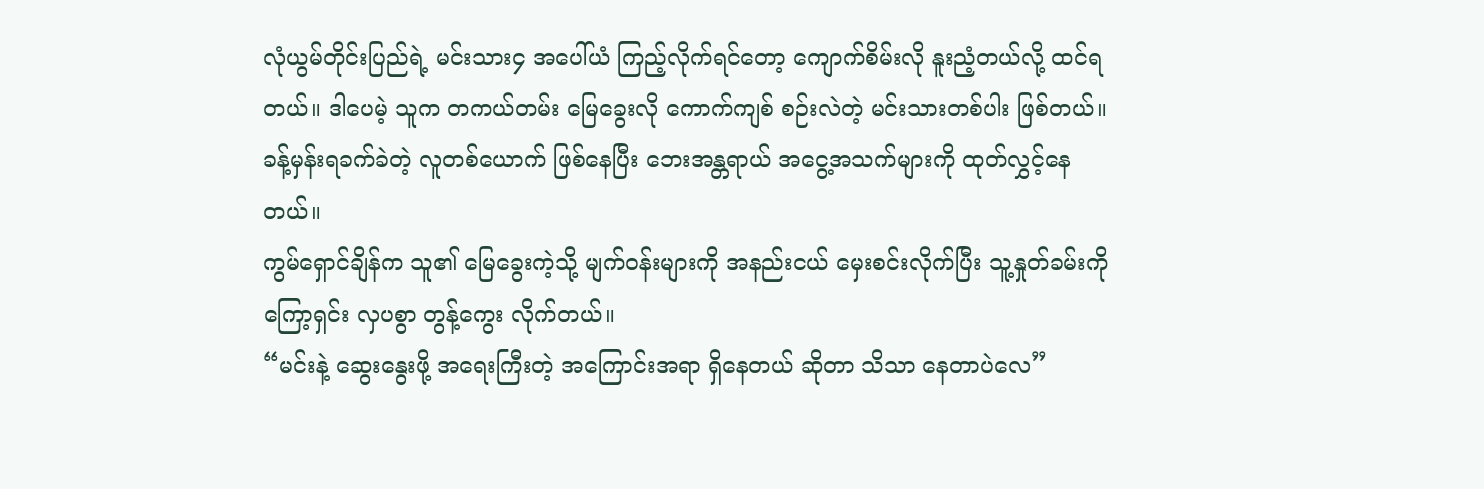လုံယွမ်တိုင်းပြည်ရဲ့ မင်းသား၄ အပေါ်ယံ ကြည့်လိုက်ရင်တော့ ကျောက်စိမ်းလို နူးညံ့တယ်လို့ ထင်ရတယ်။ ဒါပေမဲ့ သူက တကယ်တမ်း မြေခွေးလို ကောက်ကျစ် စဉ်းလဲတဲ့ မင်းသားတစ်ပါး ဖြစ်တယ်။ ခန့်မှန်းရခက်ခဲတဲ့ လူတစ်ယောက် ဖြစ်နေပြီး ဘေးအန္တရာယ် အငွေ့အသက်များကို ထုတ်လွှင့်နေတယ်။
ကွမ်ရှောင်ချိန်က သူ၏ မြေခွေးကဲ့သို့ မျက်ဝန်းများကို အနည်းငယ် မှေးစင်းလိုက်ပြီး သူ့နှုတ်ခမ်းကို ကြော့ရှင်း လှပစွာ တွန့်ကွေး လိုက်တယ်။
“မင်းနဲ့ ဆွေးနွေးဖို့ အရေးကြီးတဲ့ အကြောင်းအရာ ရှိနေတယ် ဆိုတာ သိသာ နေတာပဲလေ”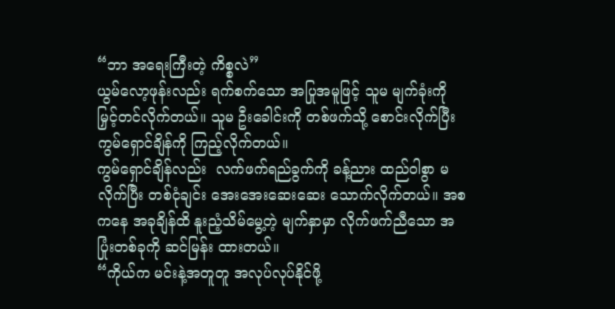“ဘာ အရေးကြီးတဲ့ ကိစ္စလဲ”
ယွမ်လော့ဖုန်းလည်း ရက်စက်သော အပြုအမူဖြင့် သူမ မျက်ခုံးကို မြှင့်တင်လိုက်တယ်။ သူမ ဦးခေါင်းကို တစ်ဖက်သို့ စောင်းလိုက်ပြီး ကွမ်ရှောင်ချိန်ကို ကြည့်လိုက်တယ်။
ကွမ်ရှောင်ချိန်လည်း  လက်ဖက်ရည်ခွက်ကို ခန့်ညား ထည်ဝါစွာ မလိုက်ပြီး တစ်ငုံချင်း အေးအေးဆေးဆေး သောက်လိုက်တယ်။ အစကနေ အခုချိန်ထိ နူးညံ့သိမ်မွေ့တဲ့ မျက်နှာမှာ လိုက်ဖက်ညီသော အပြုံးတစ်ခုကို ဆင်မြန်း ထားတယ်။
“ကိုယ်က မင်းနဲ့အတူတူ အလုပ်လုပ်နိုင်ဖို့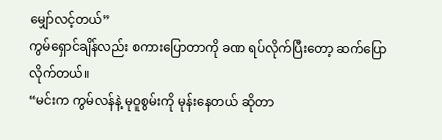မျှော်လင့်တယ်”
ကွမ်ရှောင်ချိန်လည်း စကားပြောတာကို ခဏ ရပ်လိုက်ပြီးတော့ ဆက်ပြောလိုက်တယ်။
“မင်းက ကွမ်လန်နဲ့ မုဝူစွမ်းကို မုန်းနေတယ် ဆိုတာ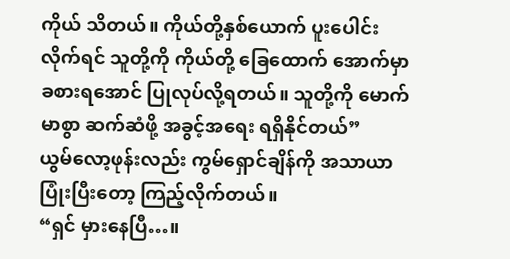ကိုယ် သိတယ်။ ကိုယ်တို့နှစ်ယောက် ပူးပေါင်းလိုက်ရင် သူတို့ကို ကိုယ်တို့ ခြေထောက် အောက်မှာ ခစားရအောင် ပြုလုပ်လို့ရတယ်။ သူတို့ကို မောက်မာစွာ ဆက်ဆံဖို့ အခွင့်အရေး ရရှိနိုင်တယ်”
ယွမ်လော့ဖုန်းလည်း ကွမ်ရှောင်ချိန်ကို အသာယာ ပြုံးပြီးတော့ ကြည့်လိုက်တယ်။
“ရှင် မှားနေပြီ…။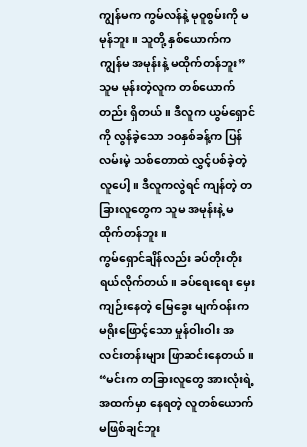ကျွန်မက ကွမ်လန်နဲ့ မုဝူစွမ်းကို မမုန်ဘူး။ သူတို့ နှစ်ယောက်က ကျွန်မ အမုန်းနဲ့ မထိုက်တန်ဘူး”
သူမ မုန်းတဲ့လူက တစ်ယောက်တည်း ရှိတယ်။ ဒီလူက ယွမ်ရှောင်ကို လွန်ခဲ့သော ၁ဝနှစ်ခန့်က ပြန်လမ်းမဲ့ သစ်တောထဲ လွှင့်ပစ်ခဲ့တဲ့လူပေါ့။ ဒီလူကလွဲရင် ကျန်တဲ့ တခြားလူတွေက သူမ အမုန်းနဲ့ မထိုက်တန်ဘူး။
ကွမ်ရှောင်ချိန်လည်း ခပ်တိုးတိုး ရယ်လိုက်တယ်။ ခပ်ရေးရေး မှေးကျဉ်းနေတဲ့ မြေခွေး မျက်ဝန်းက  မရိုးဖြောင့်သော မှုန်ဝါးဝါး အလင်းတန်းများ ဖြာဆင်းနေတယ်။
“မင်းက တခြားလူတွေ အားလုံးရဲ့ အထက်မှာ နေရတဲ့ လူတစ်ယောက် မဖြစ်ချင်ဘူး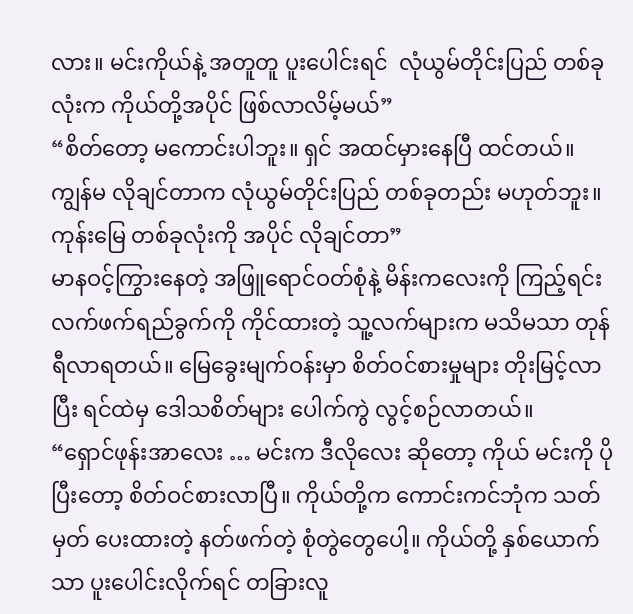လား။ မင်းကိုယ်နဲ့ အတူတူ ပူးပေါင်းရင်  လုံယွမ်တိုင်းပြည် တစ်ခုလုံးက ကိုယ်တို့အပိုင် ဖြစ်လာလိမ့်မယ်”
“စိတ်တော့ မကောင်းပါဘူး။ ရှင် အထင်မှားနေပြီ ထင်တယ်။ ကျွန်မ လိုချင်တာက လုံယွမ်တိုင်းပြည် တစ်ခုတည်း မဟုတ်ဘူး။ ကုန်းမြေ တစ်ခုလုံးကို အပိုင် လိုချင်တာ”
မာနဝင့်ကြွားနေတဲ့ အဖြူရောင်ဝတ်စုံနဲ့ မိန်းကလေးကို ကြည့်ရင်း လက်ဖက်ရည်ခွက်ကို ကိုင်ထားတဲ့ သူ့လက်များက မသိမသာ တုန်ရီလာရတယ်။ မြေခွေးမျက်ဝန်းမှာ စိတ်ဝင်စားမှုများ တိုးမြင့်လာပြီး ရင်ထဲမှ ဒေါသစိတ်များ ပေါက်ကွဲ လွင့်စဉ်လာတယ်။
“ရှောင်ဖုန်းအာလေး … မင်းက ဒီလိုလေး ဆိုတော့ ကိုယ် မင်းကို ပိုပြီးတော့ စိတ်ဝင်စားလာပြီ။ ကိုယ်တို့က ကောင်းကင်ဘုံက သတ်မှတ် ပေးထားတဲ့ နတ်ဖက်တဲ့ စုံတွဲတွေပေါ့။ ကိုယ်တို့ နှစ်ယောက်သာ ပူးပေါင်းလိုက်ရင် တခြားလူ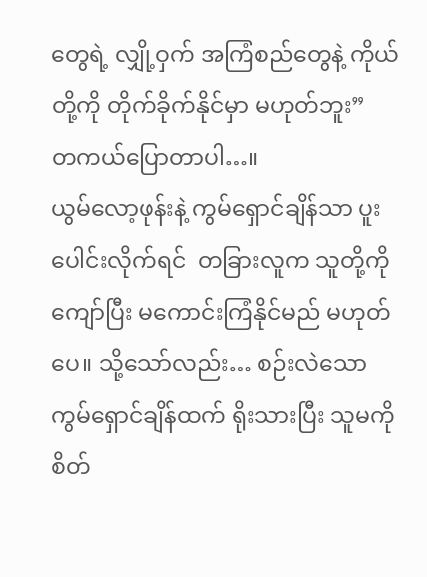တွေရဲ့ လျှို့ဝှက် အကြံစည်တွေနဲ့ ကိုယ်တို့ကို တိုက်ခိုက်နိုင်မှာ မဟုတ်ဘူး”
တကယ်ပြောတာပါ…။
ယွမ်လော့ဖုန်းနဲ့ ကွမ်ရှောင်ချိန်သာ ပူးပေါင်းလိုက်ရင်  တခြားလူက သူတို့ကို ကျော်ပြီး မကောင်းကြံနိုင်မည် မဟုတ်ပေ။ သို့သော်လည်း… စဉ်းလဲသော ကွမ်ရှောင်ချိန်ထက် ရိုးသားပြီး သူမကို စိတ်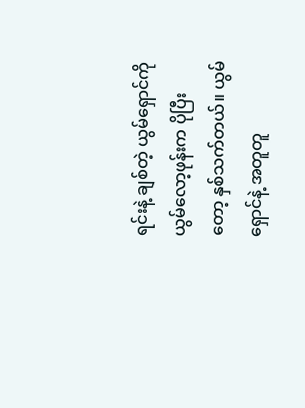ရင်းနဲ့ ချစ်တဲ့ ယွမ်ရှောင်ကို ယွမ်လော့ဖုန်းက ပိုပြီးတော့ နှစ်သက်တယ်။ ယွမ်ရှောင်နဲ့ အတူတူ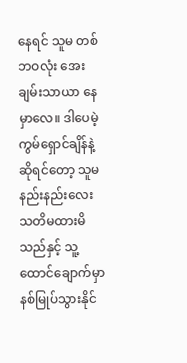နေရင် သူမ တစ်ဘဝလုံး အေးချမ်းသာယာ နေမှာလေ။ ဒါပေမဲ့ ကွမ်ရှောင်ချိန်နဲ့ ဆိုရင်တော့ သူမ နည်းနည်းလေး သတိမထားမိသည်နှင့် သူ့ထောင်ချောက်မှာ နစ်မြုပ်သွားနိုင်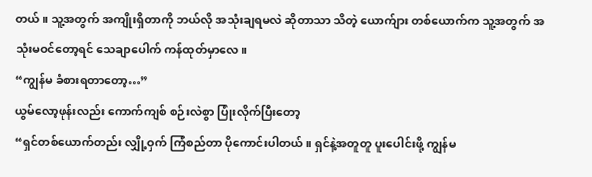တယ်။ သူ့အတွက် အကျိုးရှိတာကို ဘယ်လို အသုံးချရမလဲ ဆိုတာသာ သိတဲ့ ယောက်ျား တစ်ယောက်က သူ့အတွက် အသုံးမဝင်တော့ရင် သေချာပေါက် ကန်ထုတ်မှာလေ။
“ကျွန်မ ခံစားရတာတော့…”
ယွမ်လော့ဖုန်းလည်း ကောက်ကျစ် စဉ်းလဲစွာ ပြုံးလိုက်ပြီးတော့
“ရှင်တစ်ယောက်တည်း လျှို့ဝှက် ကြံစည်တာ ပိုကောင်းပါတယ်။ ရှင်နဲ့အတူတူ ပူးပေါင်းဖို့ ကျွန်မ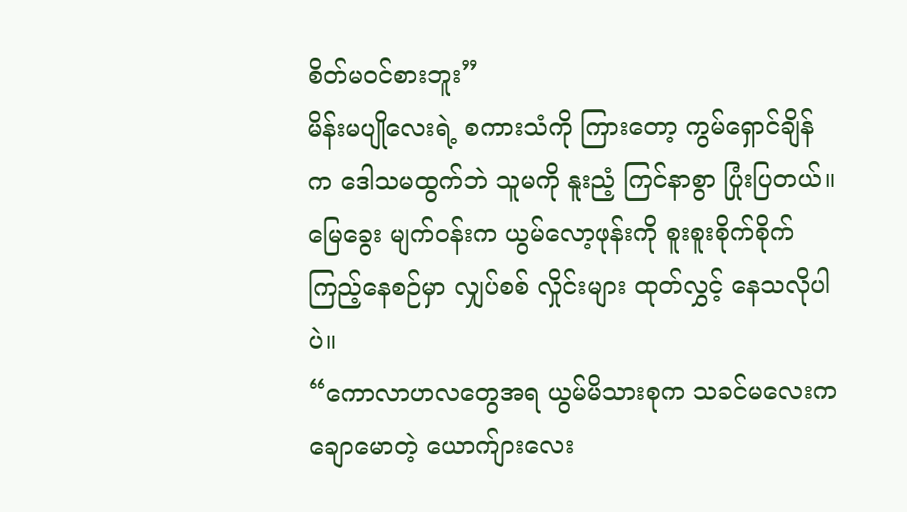စိတ်မဝင်စားဘူး”
မိန်းမပျိုလေးရဲ့ စကားသံကို ကြားတော့ ကွမ်ရှောင်ချိန်က ဒေါသမထွက်ဘဲ သူမကို နူးညံ့ ကြင်နာစွာ ပြုံးပြတယ်။ မြေခွေး မျက်ဝန်းက ယွမ်လော့ဖုန်းကို စူးစူးစိုက်စိုက် ကြည့်နေစဉ်မှာ လျှပ်စစ် လှိုင်းများ ထုတ်လွှင့် နေသလိုပါပဲ။
“ကောလာဟလတွေအရ ယွမ်မိသားစုက သခင်မလေးက ချောမောတဲ့ ယောက်ျားလေး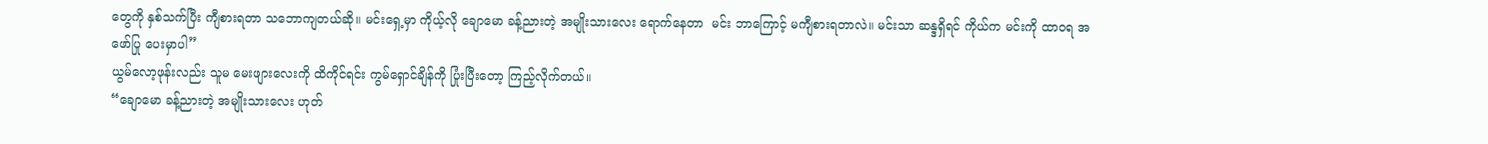တွေကို နှစ်သက်ပြီး ကျီစားရတာ သဘောကျတယ်ဆို။ မင်းရှေ့မှာ ကိုယ့်လို ချောမော ခန့်ညားတဲ့ အမျိုးသားလေး ရောက်နေတာ  မင်း ဘာကြောင့် မကျီစားရတာလဲ။ မင်းသာ ဆန္ဒရှိရင် ကိုယ်က မင်းကို ထာဝရ အဖော်ပြု ပေးမှာပါ”
ယွမ်လော့ဖုန်းလည်း သူမ မေးဖျားလေးကို ထိကိုင်ရင်း ကွမ်ရှောင်ချိန်ကို ပြုံးပြီးတော့ ကြည့်လိုက်တယ်။
“ချောမော ခန့်ညားတဲ့ အမျိုးသားလေး ဟုတ်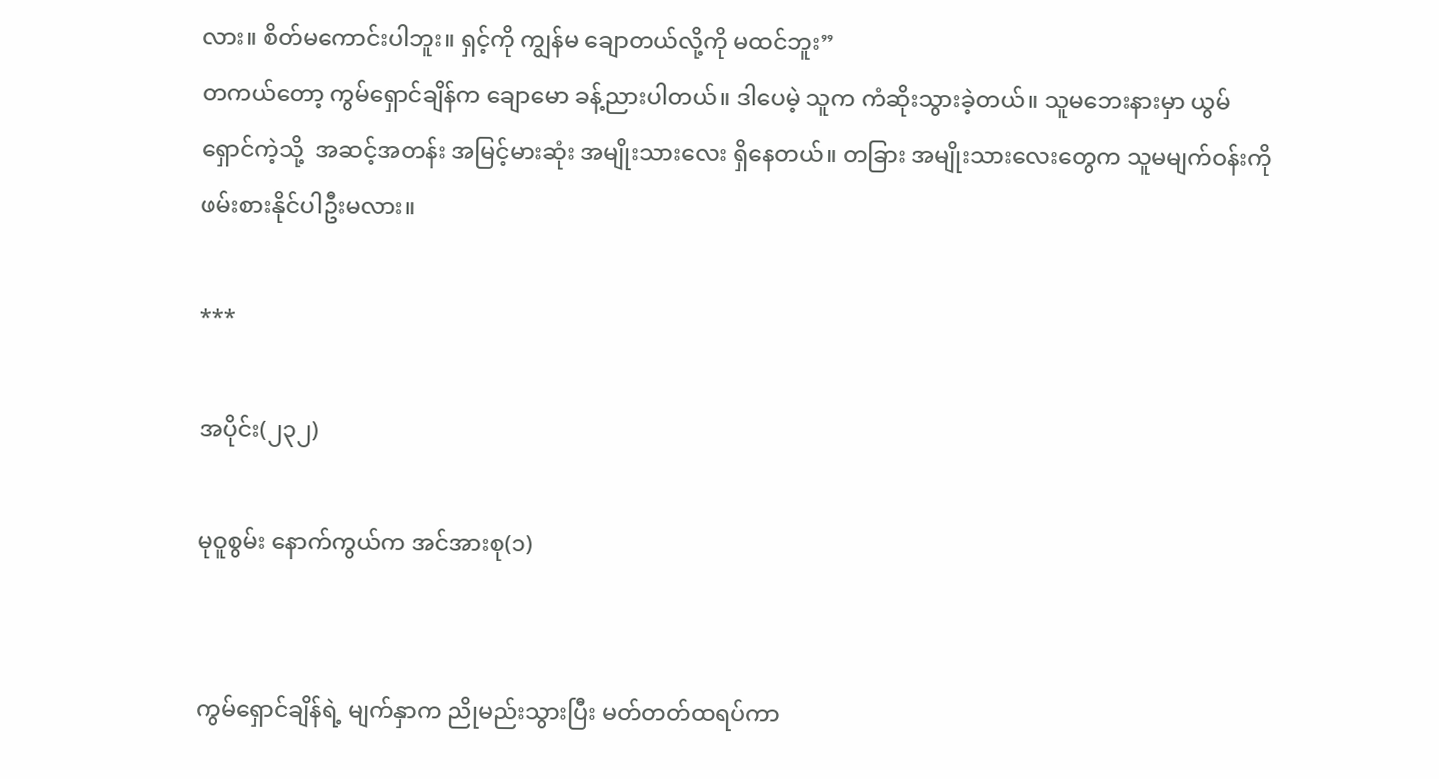လား။ စိတ်မကောင်းပါဘူး။ ရှင့်ကို ကျွန်မ ချောတယ်လို့ကို မထင်ဘူး”
တကယ်တော့ ကွမ်ရှောင်ချိန်က ချောမော ခန့်ညားပါတယ်။ ဒါပေမဲ့ သူက ကံဆိုးသွားခဲ့တယ်။ သူမဘေးနားမှာ ယွမ်ရှောင်ကဲ့သို့  အဆင့်အတန်း အမြင့်မားဆုံး အမျိုးသားလေး ရှိနေတယ်။ တခြား အမျိုးသားလေးတွေက သူမမျက်ဝန်းကို ဖမ်းစားနိုင်ပါဦးမလား။

***

အပိုင်း(၂၃၂)

မုဝူစွမ်း နောက်ကွယ်က အင်အားစု(၁)


ကွမ်ရှောင်ချိန်ရဲ့ မျက်နှာက ညိုမည်းသွားပြီး မတ်တတ်ထရပ်ကာ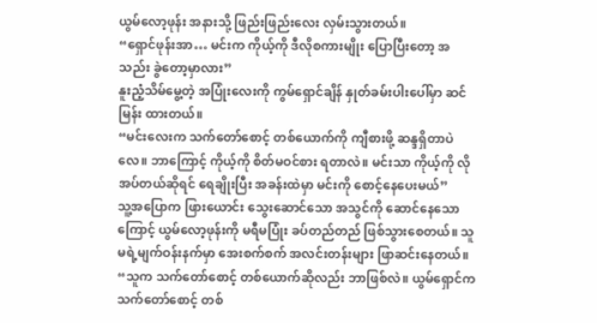ယွမ်လော့ဖုန်း အနားသို့ ဖြည်းဖြည်းလေး လှမ်းသွားတယ်။
“ရှောင်ဖုန်းအာ… မင်းက ကိုယ့်ကို ဒီလိုစကားမျိုး ပြောပြီးတော့ အသည်း ခွဲတော့မှာလား”
နူးညံ့သိမ်မွေ့တဲ့ အပြုံးလေးကို ကွမ်ရှောင်ချိန် နှုတ်ခမ်းပါးပေါ်မှာ ဆင်မြန်း ထားတယ်။
“မင်းလေးက သက်တော်စောင့် တစ်ယောက်ကို ကျီစားဖို့ ဆန္ဒရှိတာပဲလေ။ ဘာကြောင့် ကိုယ့်ကို စိတ်မဝင်စား ရတာလဲ။ မင်းသာ ကိုယ့်ကို လိုအပ်တယ်ဆိုရင် ရေချိုးပြီး အခန်းထဲမှာ မင်းကို စောင့်နေပေးမယ်”
သူ့အပြောက ဖြားယောင်း သွေးဆောင်သော အသွင်ကို ဆောင်နေသောကြောင့် ယွမ်လော့ဖုန်းကို မရီမပြုံး ခပ်တည်တည် ဖြစ်သွားစေတယ်။ သူမရဲ့မျက်ဝန်းနက်မှာ အေးစက်စက် အလင်းတန်းများ ဖြာဆင်းနေတယ်။
“သူက သက်တော်စောင့် တစ်ယောက်ဆိုလည်း ဘာဖြစ်လဲ။ ယွမ်ရှောင်က သက်တော်စောင့် တစ်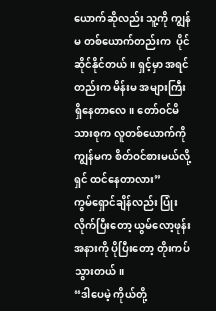ယောက်ဆိုလည်း သူ့ကို ကျွန်မ တစ်ယောက်တည်းက  ပိုင်ဆိုင်နိုင်တယ်။ ရှင့်မှာ အရင်တည်းက မိန်းမ အများကြီး ရှိနေတာလေ။ တော်ဝင်မိသားစုက လူတစ်ယောက်ကို ကျွန်မက စိတ်ဝင်စားမယ်လို့ ရှင် ထင်နေတာလား”
ကွမ်ရှောင်ချိန်လည်း ပြုံးလိုက်ပြီးတော့ ယွမ်လော့ဖုန်း အနားကို ပိုပြီးတော့ တိုးကပ်သွားတယ်။
“ဒါပေမဲ့ ကိုယ်တို့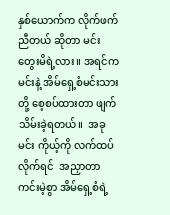နှစ်ယောက်က လိုက်ဖက်ညီတယ် ဆိုတာ မင်း တွေးမိရဲ့လား။ အရင်က မင်းနဲ့ အိမ်ရှေ့စံမင်းသားတို့ စေ့စပ်ထားတာ ဖျက်သိမ်းခဲ့ရတယ်။  အခု မင်း ကိုယ့်ကို လက်ထပ်လိုက်ရင်  အညှာတာ ကင်းမဲ့စွာ အိမ်ရှေ့စံရဲ့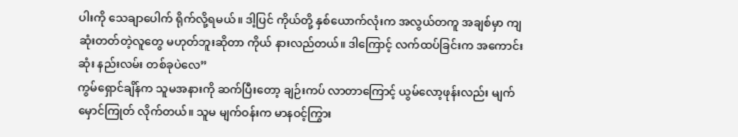ပါးကို သေချာပေါက် ရိုက်လို့ရမယ်။ ဒါ့ပြင် ကိုယ်တို့ နှစ်ယောက်လုံးက အလွယ်တကူ အချစ်မှာ ကျဆုံးတတ်တဲ့လူတွေ မဟုတ်ဘူးဆိုတာ ကိုယ် နားလည်တယ်။ ဒါကြောင့် လက်ထပ်ခြင်းက အကောင်းဆုံး နည်းလမ်း တစ်ခုပဲလေ”
ကွမ်ရှောင်ချိန်က သူမအနားကို ဆက်ပြီးတော့ ချဉ်းကပ် လာတာကြောင့် ယွမ်လော့ဖုန်းလည်း မျက်မှောင်ကြုတ် လိုက်တယ်။ သူမ မျက်ဝန်းက မာနဝင့်ကြွား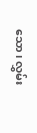သော၊ လွှမ်း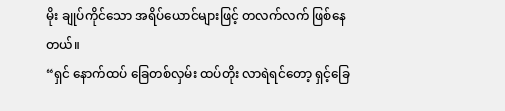မိုး ချုပ်ကိုင်သော အရိပ်ယောင်များဖြင့် တလက်လက် ဖြစ်နေတယ်။
“ရှင် နောက်ထပ် ခြေတစ်လှမ်း ထပ်တိုး လာရဲရင်တော့ ရှင့်ခြေ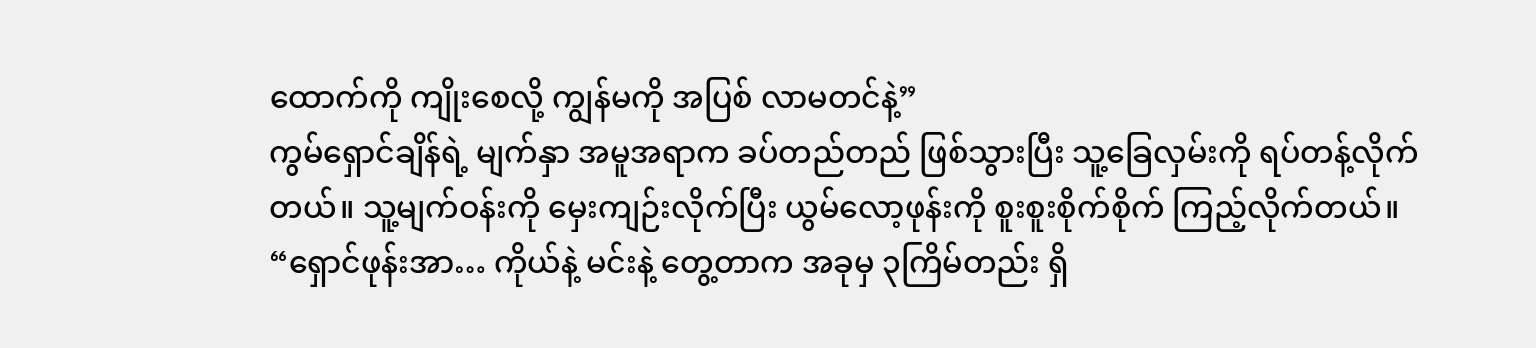ထောက်ကို ကျိုးစေလို့ ကျွန်မကို အပြစ် လာမတင်နဲ့”
ကွမ်ရှောင်ချိန်ရဲ့ မျက်နှာ အမူအရာက ခပ်တည်တည် ဖြစ်သွားပြီး သူ့ခြေလှမ်းကို ရပ်တန့်လိုက်တယ်။ သူ့မျက်ဝန်းကို မှေးကျဉ်းလိုက်ပြီး ယွမ်လော့ဖုန်းကို စူးစူးစိုက်စိုက် ကြည့်လိုက်တယ်။
“ရှောင်ဖုန်းအာ… ကိုယ်နဲ့ မင်းနဲ့ တွေ့တာက အခုမှ ၃ကြိမ်တည်း ရှိ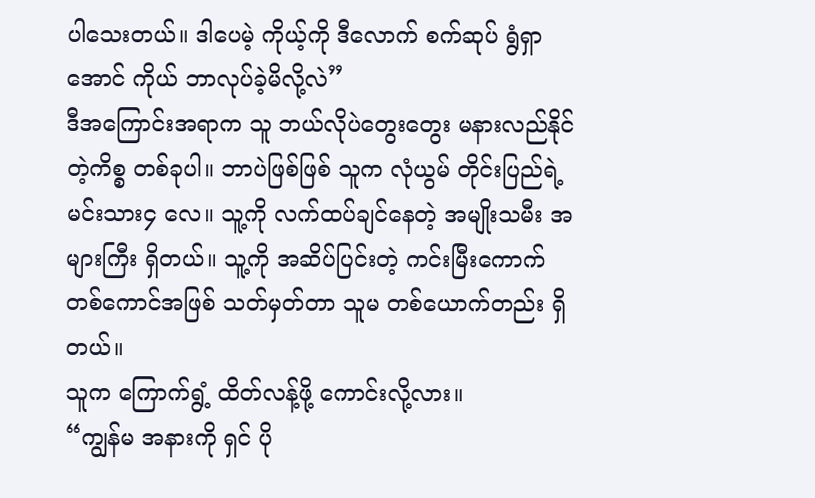ပါသေးတယ်။ ဒါပေမဲ့ ကိုယ့်ကို ဒီလောက် စက်ဆုပ် ရွံရှာအောင် ကိုယ် ဘာလုပ်ခဲ့မိလို့လဲ”
ဒီအကြောင်းအရာက သူ ဘယ်လိုပဲတွေးတွေး မနားလည်နိုင်တဲ့ကိစ္စ တစ်ခုပါ။ ဘာပဲဖြစ်ဖြစ် သူက လုံယွမ် တိုင်းပြည်ရဲ့ မင်းသား၄ လေ။ သူ့ကို လက်ထပ်ချင်နေတဲ့ အမျိုးသမီး အများကြီး ရှိတယ်။ သူ့ကို အဆိပ်ပြင်းတဲ့ ကင်းမြီးကောက် တစ်ကောင်အဖြစ် သတ်မှတ်တာ သူမ တစ်ယောက်တည်း ရှိတယ်။
သူက ကြောက်ရွံ့ ထိတ်လန့်ဖို့ ကောင်းလို့လား။
“ကျွန်မ အနားကို ရှင် ပို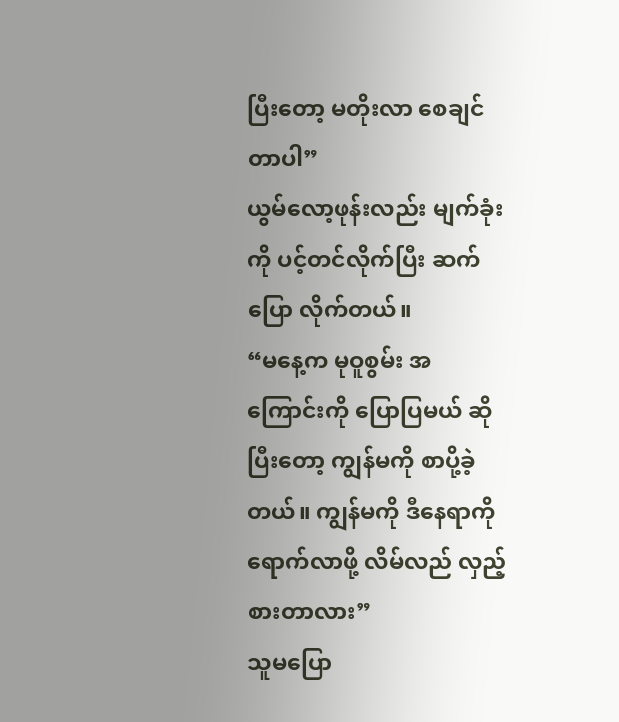ပြီးတော့ မတိုးလာ စေချင်တာပါ”
ယွမ်လော့ဖုန်းလည်း မျက်ခုံးကို ပင့်တင်လိုက်ပြီး ဆက်ပြော လိုက်တယ်။
“မနေ့က မုဝူစွမ်း အကြောင်းကို ပြောပြမယ် ဆိုပြီးတော့ ကျွန်မကို စာပို့ခဲ့တယ်။ ကျွန်မကို ဒီနေရာကို ရောက်လာဖို့ လိမ်လည် လှည့်စားတာလား”
သူမပြော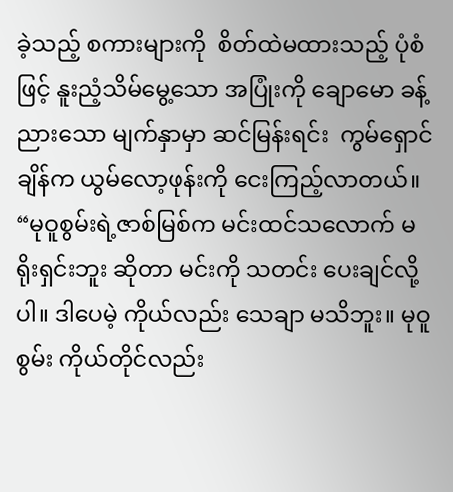ခဲ့သည့် စကားများကို  စိတ်ထဲမထားသည့် ပုံစံဖြင့် နူးညံ့သိမ်မွေ့သော အပြုံးကို ချောမော ခန့်ညားသော မျက်နှာမှာ ဆင်မြန်းရင်း  ကွမ်ရှောင်ချိန်က ယွမ်လော့ဖုန်းကို ငေးကြည့်လာတယ်။
“မုဝူစွမ်းရဲ့ဇာစ်မြစ်က မင်းထင်သလောက် မရိုးရှင်းဘူး ဆိုတာ မင်းကို သတင်း ပေးချင်လို့ပါ။ ဒါပေမဲ့ ကိုယ်လည်း သေချာ မသိဘူး။ မုဝူစွမ်း ကိုယ်တိုင်လည်း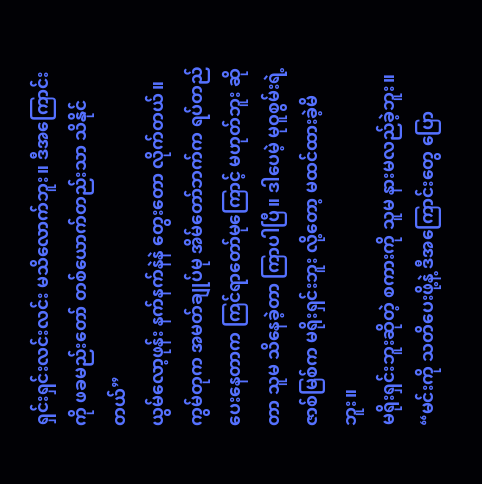ရှင်းရှင်းလင်းလင်း မသိလောက်ဘူး။ ဒီအကြောင်းကို ဖခမည်းတော် တစ်ယောက်တည်းသာ သိနိုင်တယ်”
ယွမ်လော့ဖုန်း နက်နက်နဲနဲ တွေးတော လိုက်တယ်။ ကွမ်တုက အမတ်ချုပ်မု အိမ်တော်ဘက်က ရပ်တည် ပေးနေတာက ကြင်ရာတော်မုကြောင့် မဟုတ်ဘူး ဆိုတာ သူမ သိနေခဲ့တာ ကြာပါပြီ။ ဒါပေမဲ့ မုဝူစွမ်းရဲ့ ဇာစ်မြစ်က မရိုးရှင်းဘူး လို့တော့ မထင်ထားခဲ့မိဘူး။
မရိုးရှင်းဘူးဆိုတဲ့ စကားကို သူမ နားမလည်ခဲ့ဘူး။
“မင်းကို သတိပေးဖို့နဲ့ ဒီအကြောင်းတွေ ပြော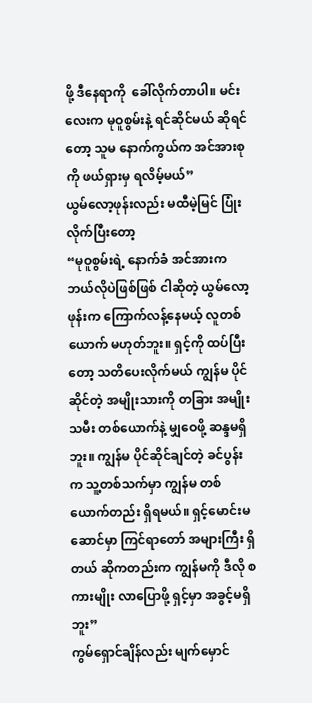ဖို့ ဒီနေရာကို  ခေါ်လိုက်တာပါ။ မင်းလေးက မုဝူစွမ်းနဲ့ ရင်ဆိုင်မယ် ဆိုရင်တော့ သူမ နောက်ကွယ်က အင်အားစုကို ဖယ်ရှားမှ ရလိမ့်မယ်”
ယွမ်လော့ဖုန်းလည်း မထီမဲ့မြင် ပြုံးလိုက်ပြီးတော့
“မုဝူစွမ်းရဲ့ နောက်ခံ အင်အားက ဘယ်လိုပဲဖြစ်ဖြစ် ငါဆိုတဲ့ ယွမ်လော့ဖုန်းက ကြောက်လန့်နေမယ့် လူတစ်ယောက် မဟုတ်ဘူး။ ရှင့်ကို ထပ်ပြီးတော့ သတိပေးလိုက်မယ် ကျွန်မ ပိုင်ဆိုင်တဲ့ အမျိုးသားကို တခြား အမျိုးသမီး တစ်ယောက်နဲ့ မျှဝေဖို့ ဆန္ဒမရှိဘူး။ ကျွန်မ ပိုင်ဆိုင်ချင်တဲ့ ခင်ပွန်းက သူ့တစ်သက်မှာ ကျွန်မ တစ်ယောက်တည်း ရှိရမယ်။ ရှင့်မောင်းမဆောင်မှာ ကြင်ရာတော် အများကြီး ရှိတယ် ဆိုကတည်းက ကျွန်မကို ဒီလို စကားမျိုး လာပြောဖို့ ရှင့်မှာ အခွင့်မရှိဘူး”
ကွမ်ရှောင်ချိန်လည်း မျက်မှောင်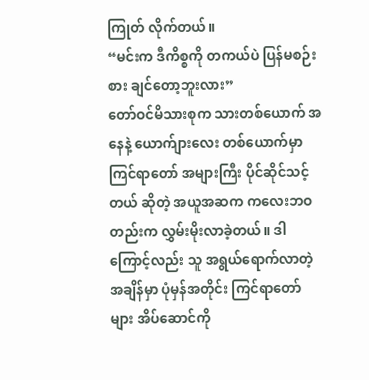ကြုတ် လိုက်တယ်။
“မင်းက ဒီကိစ္စကို တကယ်ပဲ ပြန်မစဉ်းစား ချင်တော့ဘူးလား”
တော်ဝင်မိသားစုက သားတစ်ယောက် အနေနဲ့ ယောက်ျားလေး တစ်ယောက်မှာ ကြင်ရာတော် အများကြီး ပိုင်ဆိုင်သင့်တယ် ဆိုတဲ့ အယူအဆက ကလေးဘဝတည်းက လွှမ်းမိုးလာခဲ့တယ်။ ဒါကြောင့်လည်း သူ အရွယ်ရောက်လာတဲ့ အချိန်မှာ ပုံမှန်အတိုင်း ကြင်ရာတော်များ အိပ်ဆောင်ကို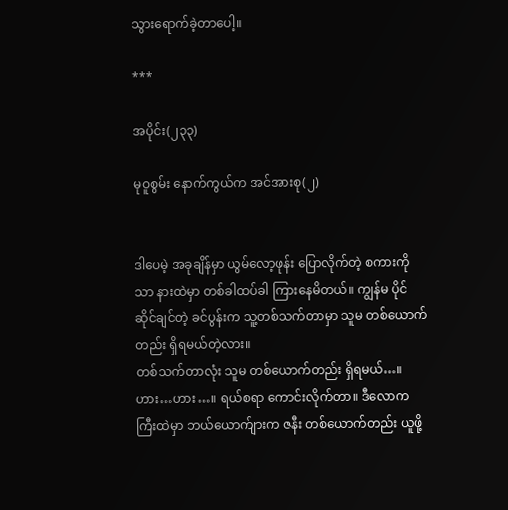သွားရောက်ခဲ့တာပေါ့။

***

အပိုင်း(၂၃၃)

မုဝူစွမ်း နောက်ကွယ်က အင်အားစု(၂)


ဒါပေမဲ့ အခုချိန်မှာ ယွမ်လော့ဖုန်း ပြောလိုက်တဲ့ စကားကိုသာ နားထဲမှာ တစ်ခါထပ်ခါ ကြားနေမိတယ်။ ကျွန်မ ပိုင်ဆိုင်ချင်တဲ့ ခင်ပွန်းက သူ့တစ်သက်တာမှာ သူမ တစ်ယောက်တည်း ရှိရမယ်တဲ့လား။
တစ်သက်တာလုံး သူမ တစ်ယောက်တည်း ရှိရမယ်…။
ဟား…ဟား…။ ရယ်စရာ ကောင်းလိုက်တာ။ ဒီလောကကြီးထဲမှာ ဘယ်ယောက်ျားက ဇနီး တစ်ယောက်တည်း ယူဖို့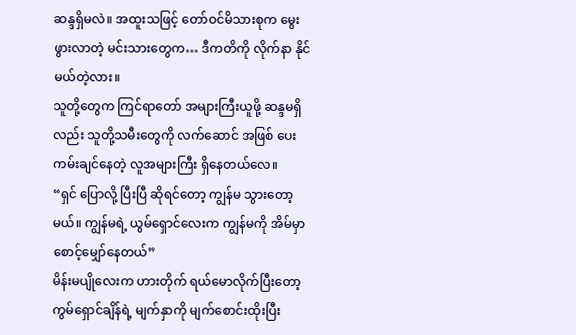ဆန္ဒရှိမလဲ။ အထူးသဖြင့် တော်ဝင်မိသားစုက မွေးဖွားလာတဲ့ မင်းသားတွေက… ဒီကတိကို လိုက်နာ နိုင်မယ်တဲ့လား။
သူတို့တွေက ကြင်ရာတော် အများကြီးယူဖို့ ဆန္ဒမရှိလည်း သူတို့သမီးတွေကို လက်ဆောင် အဖြစ် ပေးကမ်းချင်နေတဲ့ လူအများကြီး ရှိနေတယ်လေ။
“ရှင် ပြောလို့ ပြီးပြီ ဆိုရင်တော့ ကျွန်မ သွားတော့မယ်။ ကျွန်မရဲ့ ယွမ်ရှောင်လေးက ကျွန်မကို အိမ်မှာ စောင့်မျှော်နေတယ်”
မိန်းမပျိုလေးက ဟားတိုက် ရယ်မောလိုက်ပြီးတော့ ကွမ်ရှောင်ချိန်ရဲ့ မျက်နှာကို မျက်စောင်းထိုးပြီး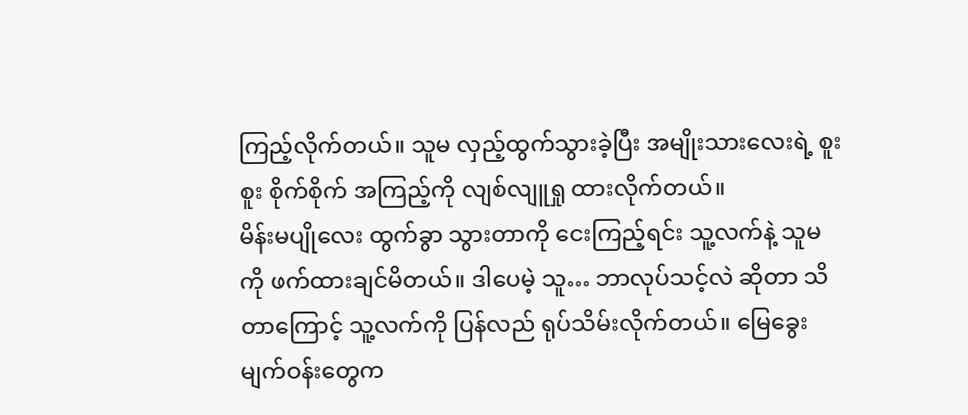ကြည့်လိုက်တယ်။ သူမ လှည့်ထွက်သွားခဲ့ပြီး အမျိုးသားလေးရဲ့ စူးစူး စိုက်စိုက် အကြည့်ကို လျစ်လျူရှု ထားလိုက်တယ်။
မိန်းမပျိုလေး ထွက်ခွာ သွားတာကို ငေးကြည့်ရင်း သူ့လက်နဲ့ သူမကို ဖက်ထားချင်မိတယ်။ ဒါပေမဲ့ သူ… ဘာလုပ်သင့်လဲ ဆိုတာ သိတာကြောင့် သူ့လက်ကို ပြန်လည် ရုပ်သိမ်းလိုက်တယ်။ မြေခွေး မျက်ဝန်းတွေက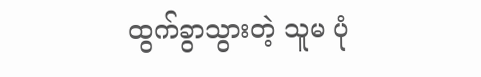ထွက်ခွာသွားတဲ့ သူမ ပုံ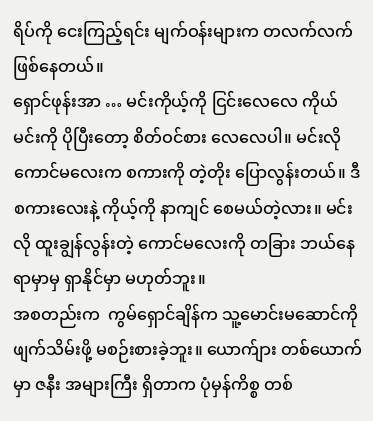ရိပ်ကို ငေးကြည့်ရင်း မျက်ဝန်းများက တလက်လက် ဖြစ်နေတယ်။
ရှောင်ဖုန်းအာ … မင်းကိုယ့်ကို ငြင်းလေလေ ကိုယ် မင်းကို ပိုပြီးတော့ စိတ်ဝင်စား လေလေပါ။ မင်းလို ကောင်မလေးက စကားကို တဲ့တိုး ပြောလွန်းတယ်။ ဒီစကားလေးနဲ့ ကိုယ့်ကို နာကျင် စေမယ်တဲ့လား။ မင်းလို ထူးချွန်လွန်းတဲ့ ကောင်မလေးကို တခြား ဘယ်နေရာမှာမှ ရှာနိုင်မှာ မဟုတ်ဘူး။
အစတည်းက  ကွမ်ရှောင်ချိန်က သူ့မောင်းမဆောင်ကို ဖျက်သိမ်းဖို့ မစဉ်းစားခဲ့ဘူး။ ယောက်ျား တစ်ယောက်မှာ ဇနီး အများကြီး ရှိတာက ပုံမှန်ကိစ္စ တစ်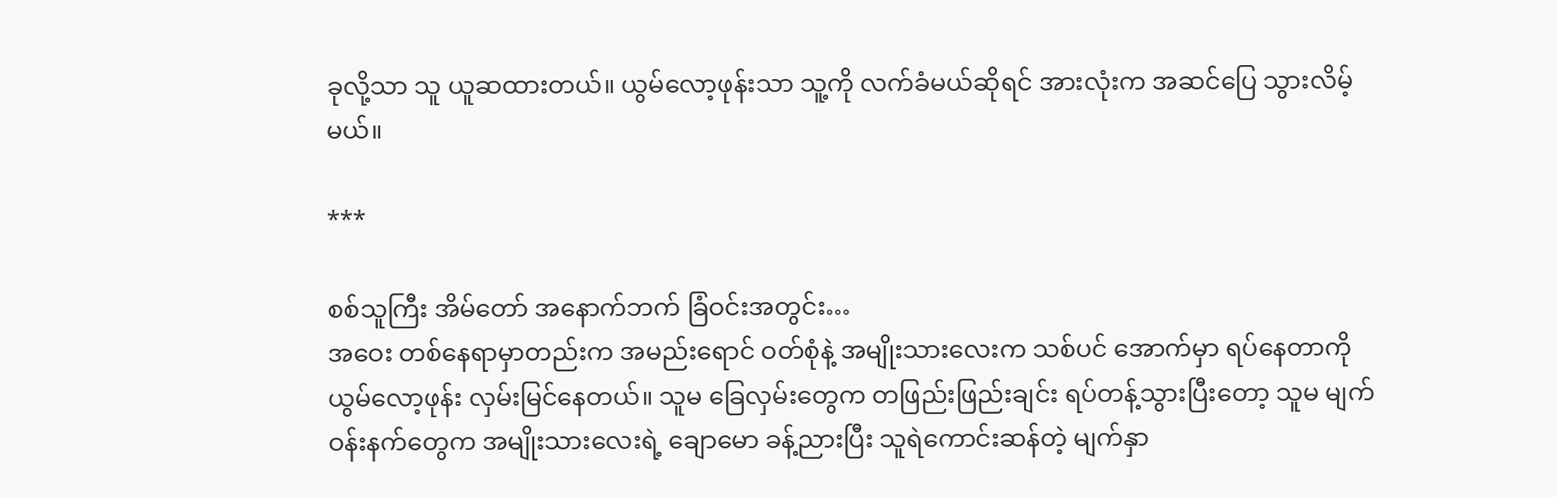ခုလို့သာ သူ ယူဆထားတယ်။ ယွမ်လော့ဖုန်းသာ သူ့ကို လက်ခံမယ်ဆိုရင် အားလုံးက အဆင်ပြေ သွားလိမ့်မယ်။

***

စစ်သူကြီး အိမ်တော် အနောက်ဘက် ခြံဝင်းအတွင်း…
အဝေး တစ်နေရာမှာတည်းက အမည်းရောင် ဝတ်စုံနဲ့ အမျိုးသားလေးက သစ်ပင် အောက်မှာ ရပ်နေတာကို ယွမ်လော့ဖုန်း လှမ်းမြင်နေတယ်။ သူမ ခြေလှမ်းတွေက တဖြည်းဖြည်းချင်း ရပ်တန့်သွားပြီးတော့ သူမ မျက်ဝန်းနက်တွေက အမျိုးသားလေးရဲ့ ချောမော ခန့်ညားပြီး သူရဲကောင်းဆန်တဲ့ မျက်နှာ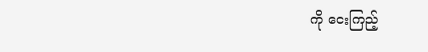ကို ငေးကြည့်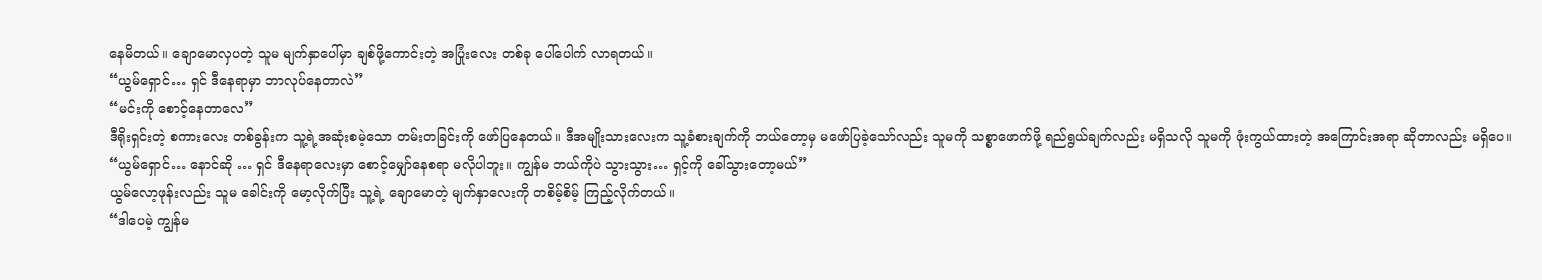နေမိတယ်။ ချောမောလှပတဲ့ သူမ မျက်နှာပေါ်မှာ ချစ်ဖို့ကောင်းတဲ့ အပြုံးလေး တစ်ခု ပေါ်ပေါက် လာရတယ်။
“ယွမ်ရှောင်… ရှင် ဒီနေရာမှာ ဘာလုပ်နေတာလဲ”
“မင်းကို စောင့်နေတာလေ”
ဒီရိုးရှင်းတဲ့ စကားလေး တစ်ခွန်းက သူ့ရဲ့အဆုံးစမဲ့သော တမ်းတခြင်းကို ဖော်ပြနေတယ်။ ဒီအမျိုးသားလေးက သူ့ခံစားချက်ကို ဘယ်တော့မှ မဖော်ပြခဲ့သော်လည်း သူမကို သစ္စာဖောက်ဖို့ ရည်ရွယ်ချက်လည်း မရှိသလို သူမကို ဖုံးကွယ်ထားတဲ့ အကြောင်းအရာ ဆိုတာလည်း မရှိပေ။
“ယွမ်ရှောင်… နောင်ဆို … ရှင် ဒီနေရာလေးမှာ စောင့်မျှော်နေစရာ မလိုပါဘူး။ ကျွန်မ ဘယ်ကိုပဲ သွားသွား… ရှင့်ကို ခေါ်သွားတော့မယ်”
ယွမ်လော့ဖုန်းလည်း သူမ ခေါင်းကို မော့လိုက်ပြီး သူ့ရဲ့ ချောမောတဲ့ မျက်နှာလေးကို တစိမ့်စိမ့် ကြည့်လိုက်တယ်။
“ဒါပေမဲ့ ကျွန်မ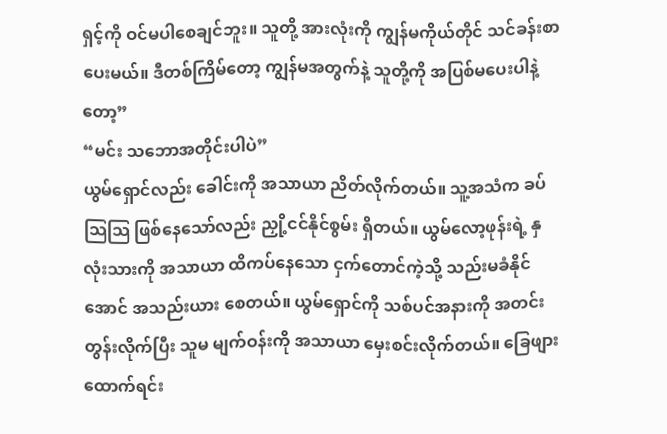ရှင့်ကို ဝင်မပါစေချင်ဘူး။ သူတို့ အားလုံးကို ကျွန်မကိုယ်တိုင် သင်ခန်းစာ ပေးမယ်။ ဒီတစ်ကြိမ်တော့ ကျွန်မအတွက်နဲ့ သူတို့ကို အပြစ်မပေးပါနဲ့တော့”
“မင်း သဘောအတိုင်းပါပဲ”
ယွမ်ရှောင်လည်း ခေါင်းကို အသာယာ ညိတ်လိုက်တယ်။ သူ့အသံက ခပ်သြသြ ဖြစ်နေသော်လည်း ညှို့ငင်နိုင်စွမ်း ရှိတယ်။ ယွမ်လော့ဖုန်းရဲ့ နှလုံးသားကို အသာယာ ထိကပ်နေသော ငှက်တောင်ကဲ့သို့ သည်းမခံနိုင်အောင် အသည်းယား စေတယ်။ ယွမ်ရှောင်ကို သစ်ပင်အနားကို အတင်း တွန်းလိုက်ပြီး သူမ မျက်ဝန်းကို အသာယာ မှေးစင်းလိုက်တယ်။ ခြေဖျားထောက်ရင်း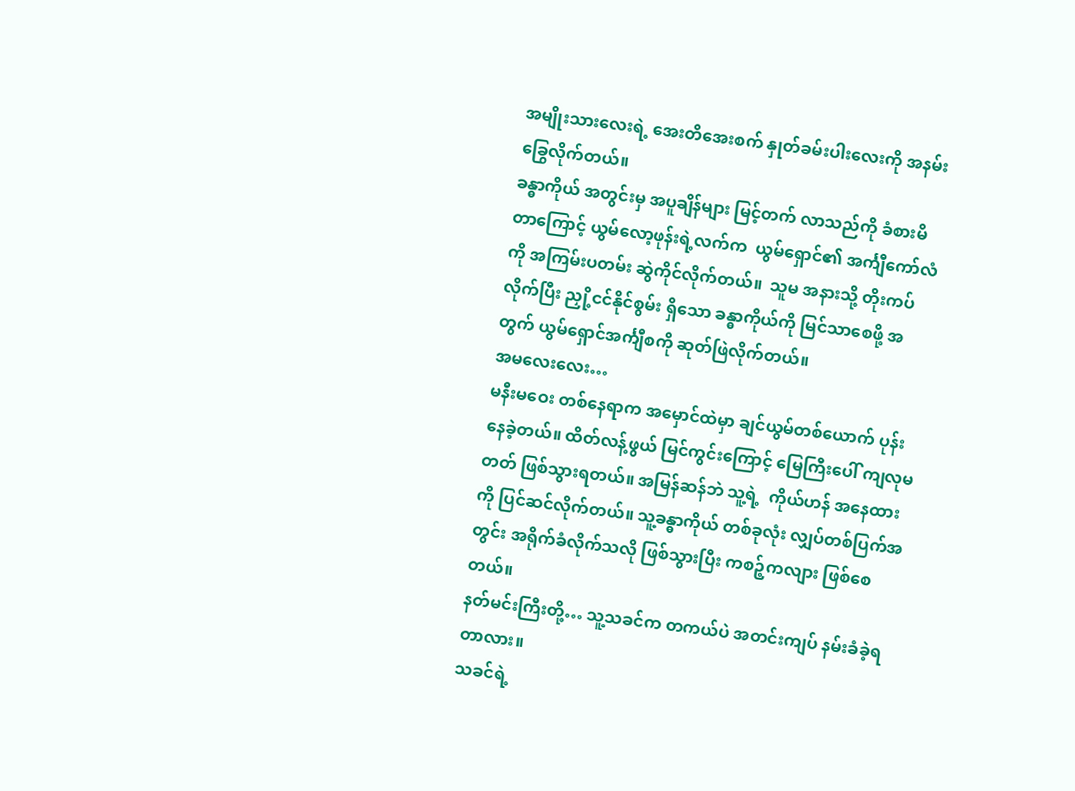အမျိုးသားလေးရဲ့ အေးတိအေးစက် နှုတ်ခမ်းပါးလေးကို အနမ်း ခြွေလိုက်တယ်။
ခန္ဓာကိုယ် အတွင်းမှ အပူချိန်များ မြင့်တက် လာသည်ကို ခံစားမိတာကြောင့် ယွမ်လော့ဖုန်းရဲ့လက်က  ယွမ်ရှောင်၏ အင်္ကျီကော်လံကို အကြမ်းပတမ်း ဆွဲကိုင်လိုက်တယ်။  သူမ အနားသို့ တိုးကပ်လိုက်ပြီး ညှို့ငင်နိုင်စွမ်း ရှိသော ခန္ဓာကိုယ်ကို မြင်သာစေဖို့ အတွက် ယွမ်ရှောင်အင်္ကျီစကို ဆုတ်ဖြဲလိုက်တယ်။
အမလေးလေး…
မနီးမဝေး တစ်နေရာက အမှောင်ထဲမှာ ချင်ယွမ်တစ်ယောက် ပုန်းနေခဲ့တယ်။ ထိတ်လန့်ဖွယ် မြင်ကွင်းကြောင့် မြေကြီးပေါ် ကျလုမတတ် ဖြစ်သွားရတယ်။ အမြန်ဆန်ဘဲ သူ့ရဲ့  ကိုယ်ဟန် အနေထားကို ပြင်ဆင်လိုက်တယ်။ သူ့ခန္ဓာကိုယ် တစ်ခုလုံး လျှပ်တစ်ပြက်အတွင်း အရိုက်ခံလိုက်သလို ဖြစ်သွားပြီး ကစဉ့်ကလျား ဖြစ်စေတယ်။
နတ်မင်းကြီးတို့… သူ့သခင်က တကယ်ပဲ အတင်းကျပ် နမ်းခံခဲ့ရတာလား။
သခင်ရဲ့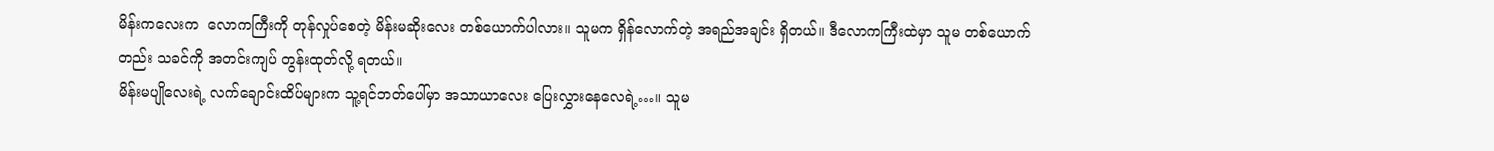မိန်းကလေးက  လောကကြီးကို တုန်လှုပ်စေတဲ့ မိန်းမဆိုးလေး တစ်ယောက်ပါလား။ သူမက ရှိန်လောက်တဲ့ အရည်အချင်း ရှိတယ်။ ဒီလောကကြီးထဲမှာ သူမ တစ်ယောက်တည်း သခင်ကို အတင်းကျပ် တွန်းထုတ်လို့ ရတယ်။
မိန်းမပျိုလေးရဲ့ လက်ချောင်းထိပ်များက သူ့ရင်ဘတ်ပေါ်မှာ အသာယာလေး ပြေးလွှားနေလေရဲ့…။ သူမ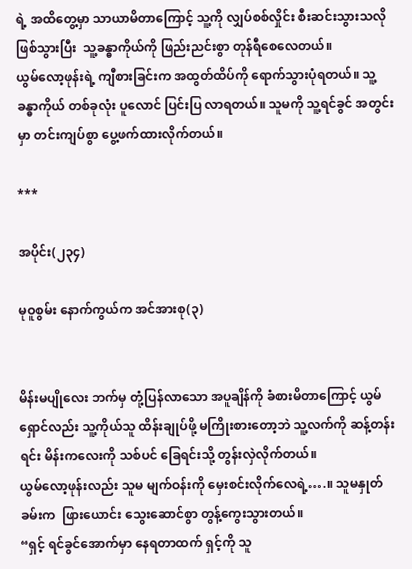ရဲ့ အထိတွေ့မှာ သာယာမိတာကြောင့် သူ့ကို လျှပ်စစ်လှိုင်း စီးဆင်းသွားသလို ဖြစ်သွားပြီး  သူ့ခန္ဓာကိုယ်ကို ဖြည်းညင်းစွာ တုန်ရီစေလေတယ်။
ယွမ်လော့ဖုန်းရဲ့ ကျီစားခြင်းက အထွတ်ထိပ်ကို ရောက်သွားပုံရတယ်။ သူ့ခန္ဓာကိုယ် တစ်ခုလုံး ပူလောင် ပြင်းပြ လာရတယ်။ သူမကို သူ့ရင်ခွင် အတွင်းမှာ တင်းကျပ်စွာ ပွေ့ဖက်ထားလိုက်တယ်။

***

အပိုင်း(၂၃၄)

မုဝူစွမ်း နောက်ကွယ်က အင်အားစု(၃)


မိန်းမပျိုလေး ဘက်မှ တုံ့ပြန်လာသော အပူချိန်ကို ခံစားမိတာကြောင့် ယွမ်ရှောင်လည်း သူ့ကိုယ်သူ ထိန်းချုပ်ဖို့ မကြိုးစားတော့ဘဲ သူ့လက်ကို ဆန့်တန်းရင်း မိန်းကလေးကို သစ်ပင် ခြေရင်းသို့ တွန်းလှဲလိုက်တယ်။
ယွမ်လော့ဖုန်းလည်း သူမ မျက်ဝန်းကို မှေးစင်းလိုက်လေရဲ့….။ သူမနှုတ်ခမ်းက  ဖြားယောင်း သွေးဆောင်စွာ တွန့်ကွေးသွားတယ်။
“ရှင့် ရင်ခွင်အောက်မှာ နေရတာထက် ရှင့်ကို သူ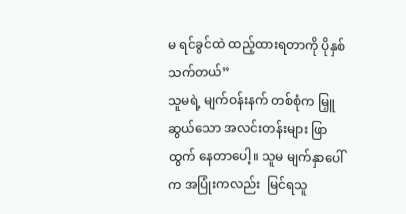မ ရင်ခွင်ထဲ ထည့်ထားရတာကို ပိုနှစ်သက်တယ်”
သူမရဲ့ မျက်ဝန်းနက် တစ်စုံက မြှူဆွယ်သော အလင်းတန်းများ ဖြာထွက် နေတာပေါ့။ သူမ မျက်နှာပေါ်က အပြုံးကလည်း  မြင်ရသူ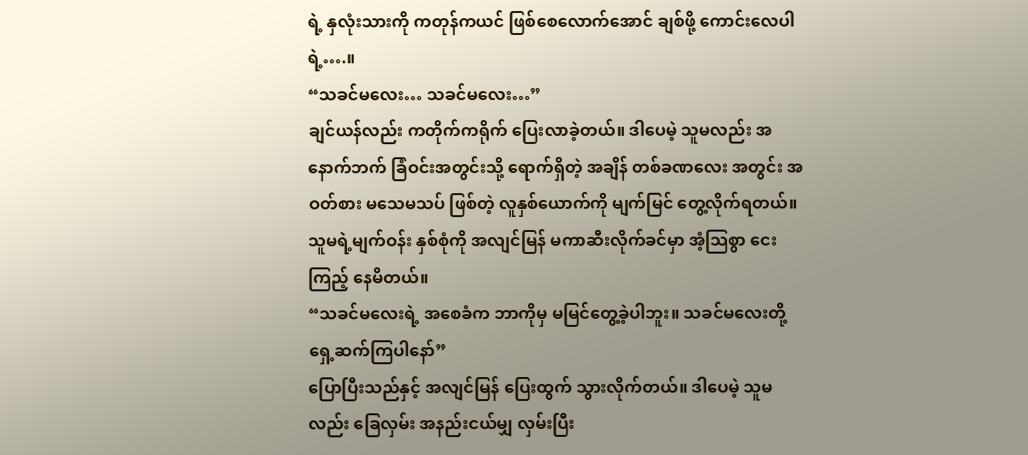ရဲ့ နှလုံးသားကို ကတုန်ကယင် ဖြစ်စေလောက်အောင် ချစ်ဖို့ ကောင်းလေပါရဲ့….။
“သခင်မလေး… သခင်မလေး…”
ချင်ယန်လည်း ကတိုက်ကရိုက် ပြေးလာခဲ့တယ်။ ဒါပေမဲ့ သူမလည်း အနောက်ဘက် ခြံဝင်းအတွင်းသို့ ရောက်ရှိတဲ့ အချိန် တစ်ခဏလေး အတွင်း အဝတ်စား မသေမသပ် ဖြစ်တဲ့ လူနှစ်ယောက်ကို မျက်မြင် တွေ့လိုက်ရတယ်။ သူမရဲ့မျက်ဝန်း နှစ်စုံကို အလျင်မြန် မကာဆီးလိုက်ခင်မှာ အံ့သြစွာ ငေးကြည့် နေမိတယ်။
“သခင်မလေးရဲ့ အစေခံက ဘာကိုမှ မမြင်တွေ့ခဲ့ပါဘူး။ သခင်မလေးတို့ ရှေ့ဆက်ကြပါနော်”
ပြောပြီးသည်နှင့် အလျင်မြန် ပြေးထွက် သွားလိုက်တယ်။ ဒါပေမဲ့ သူမလည်း ခြေလှမ်း အနည်းငယ်မျှ လှမ်းပြီး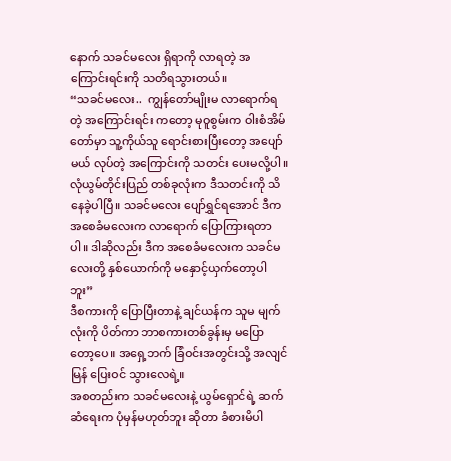နောက် သခင်မလေး ရှိရာကို လာရတဲ့ အကြောင်းရင်းကို သတိရသွားတယ်။
“သခင်မလေး..  ကျွန်တော်မျိုးမ လာရောက်ရတဲ့ အကြောင်းရင်း ကတော့ မုဝူစွမ်းက ဝါးစံအိမ်တော်မှာ သူ့ကိုယ်သူ ရောင်းစားပြီးတော့ အပျော်မယ် လုပ်တဲ့ အကြောင်းကို သတင်း ပေးမလို့ပါ။ လုံယွမ်တိုင်းပြည် တစ်ခုလုံးက ဒီသတင်းကို သိနေခဲ့ပါပြီ။ သခင်မလေး ပျော်ရွှင်ရအောင် ဒီက အစေခံမလေးက လာရောက် ပြောကြားရတာပါ။ ဒါဆိုလည်း ဒီက အစေခံမလေးက သခင်မလေးတို့ နှစ်ယောက်ကို မနှောင့်ယှက်တော့ပါဘူး”
ဒီစကားကို ပြောပြီးတာနဲ့ ချင်ယန်က သူမ မျက်လုံးကို ပိတ်ကာ ဘာစကားတစ်ခွန်းမှ မပြောတော့ပေ။ အရှေ့ဘက် ခြံဝင်းအတွင်းသို့ အလျင်မြန် ပြေးဝင် သွားလေရဲ့။
အစတည်းက သခင်မလေးနဲ့ ယွမ်ရှောင်ရဲ့ ဆက်ဆံရေးက ပုံမှန်မဟုတ်ဘူး ဆိုတာ ခံစားမိပါ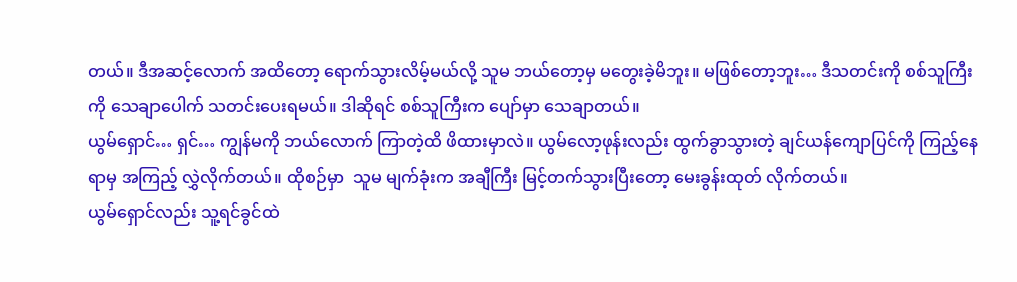တယ်။ ဒီအဆင့်လောက် အထိတော့ ရောက်သွားလိမ့်မယ်လို့ သူမ ဘယ်တော့မှ မတွေးခဲ့မိဘူး။ မဖြစ်တော့ဘူး… ဒီသတင်းကို စစ်သူကြီးကို သေချာပေါက် သတင်းပေးရမယ်။ ဒါဆိုရင် စစ်သူကြီးက ပျော်မှာ သေချာတယ်။
ယွမ်ရှောင်… ရှင်… ကျွန်မကို ဘယ်လောက် ကြာတဲ့ထိ ဖိထားမှာလဲ။ ယွမ်လော့ဖုန်းလည်း ထွက်ခွာသွားတဲ့ ချင်ယန်ကျောပြင်ကို ကြည့်နေရာမှ အကြည့် လွှဲလိုက်တယ်။ ထိုစဉ်မှာ  သူမ မျက်ခုံးက အချီကြီး မြင့်တက်သွားပြီးတော့ မေးခွန်းထုတ် လိုက်တယ်။
ယွမ်ရှောင်လည်း သူ့ရင်ခွင်ထဲ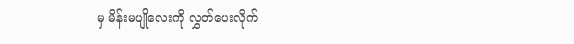မှ မိန်းမပျိုလေးကို လွှတ်ပေးလိုက်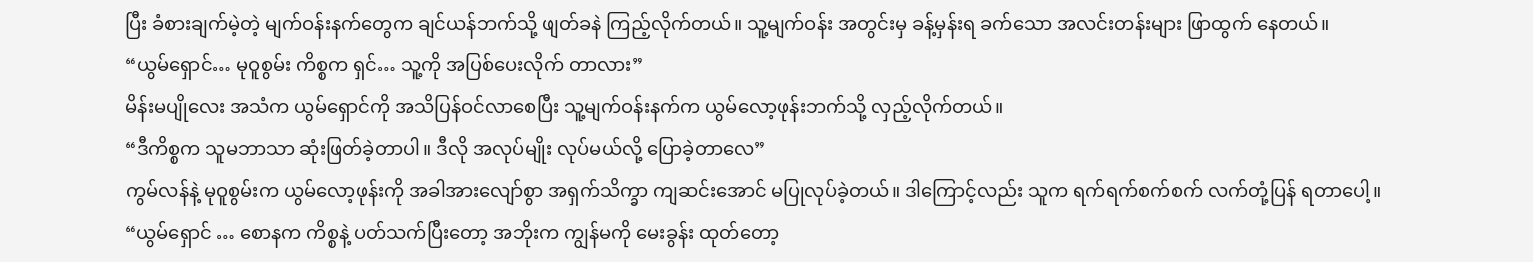ပြီး ခံစားချက်မဲ့တဲ့ မျက်ဝန်းနက်တွေက ချင်ယန်ဘက်သို့ ဖျတ်ခနဲ ကြည့်လိုက်တယ်။ သူ့မျက်ဝန်း အတွင်းမှ ခန့်မှန်းရ ခက်သော အလင်းတန်းများ ဖြာထွက် နေတယ်။
“ယွမ်ရှောင်… မုဝူစွမ်း ကိစ္စက ရှင်… သူ့ကို အပြစ်ပေးလိုက် တာလား”
မိန်းမပျိုလေး အသံက ယွမ်ရှောင်ကို အသိပြန်ဝင်လာစေပြီး သူ့မျက်ဝန်းနက်က ယွမ်လော့ဖုန်းဘက်သို့ လှည့်လိုက်တယ်။
“ဒီကိစ္စက သူမဘာသာ ဆုံးဖြတ်ခဲ့တာပါ။ ဒီလို အလုပ်မျိုး လုပ်မယ်လို့ ပြောခဲ့တာလေ”
ကွမ်လန်နဲ့ မုဝူစွမ်းက ယွမ်လော့ဖုန်းကို အခါအားလျော်စွာ အရှက်သိက္ခာ ကျဆင်းအောင် မပြုလုပ်ခဲ့တယ်။ ဒါကြောင့်လည်း သူက ရက်ရက်စက်စက် လက်တုံ့ပြန် ရတာပေါ့။
“ယွမ်ရှောင် … စောနက ကိစ္စနဲ့ ပတ်သက်ပြီးတော့ အဘိုးက ကျွန်မကို မေးခွန်း ထုတ်တော့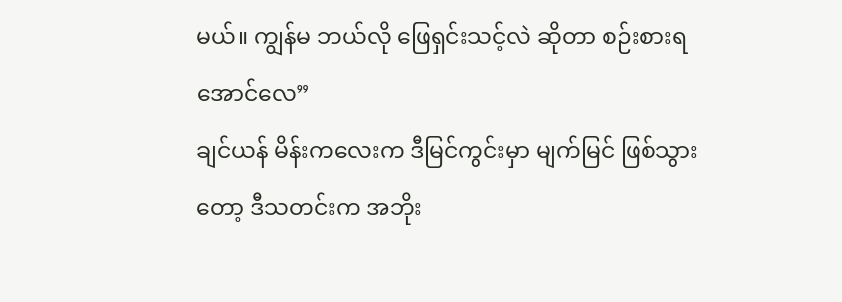မယ်။ ကျွန်မ ဘယ်လို ဖြေရှင်းသင့်လဲ ဆိုတာ စဉ်းစားရအောင်လေ”
ချင်ယန် မိန်းကလေးက ဒီမြင်ကွင်းမှာ မျက်မြင် ဖြစ်သွားတော့ ဒီသတင်းက အဘိုး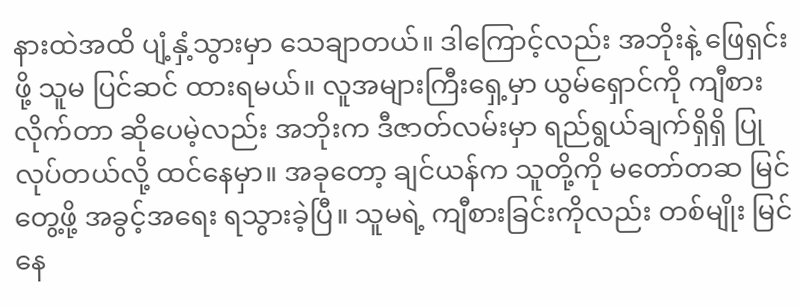နားထဲအထိ ပျံ့နှံ့သွားမှာ သေချာတယ်။ ဒါကြောင့်လည်း အဘိုးနဲ့ ဖြေရှင်းဖို့ သူမ ပြင်ဆင် ထားရမယ်။ လူအများကြီးရှေ့မှာ ယွမ်ရှောင်ကို ကျီစားလိုက်တာ ဆိုပေမဲ့လည်း အဘိုးက ဒီဇာတ်လမ်းမှာ ရည်ရွယ်ချက်ရှိရှိ ပြုလုပ်တယ်လို့ ထင်နေမှာ။ အခုတော့ ချင်ယန်က သူတို့ကို မတော်တဆ မြင်တွေ့ဖို့ အခွင့်အရေး ရသွားခဲ့ပြီ။ သူမရဲ့ ကျီစားခြင်းကိုလည်း တစ်မျိုး မြင်နေ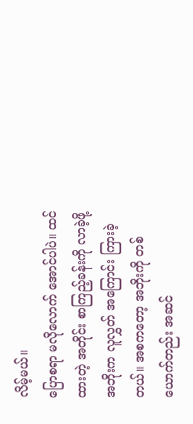လိမ့်မယ်။
ပြောစရာ မလိုလောက် အောင်ပါပဲ။ ထင်ထားတဲ့ အတိုင်း စာကြည့်ခန်းကို လာခဲ့ဖို့ အဘိုးက လူလွှတ် အကြောင်း ကြားခဲ့တယ်။ အစကတော့ အဘိုးကို တစ်ယောက်တည်း အဆင်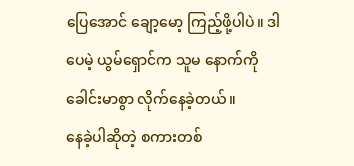ပြေအောင် ချော့မော့ ကြည့်ဖို့ပါပဲ။ ဒါပေမဲ့ ယွမ်ရှောင်က သူမ နောက်ကို ခေါင်းမာစွာ လိုက်နေခဲ့တယ်။
နေခဲ့ပါဆိုတဲ့ စကားတစ်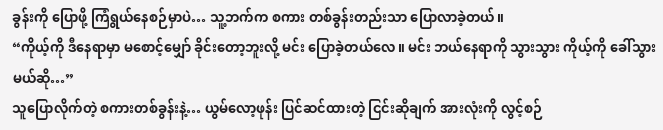ခွန်းကို ပြောဖို့ ကြံရွယ်နေစဉ်မှာပဲ… သူ့ဘက်က စကား တစ်ခွန်းတည်းသာ ပြောလာခဲ့တယ်။
“ကိုယ့်ကို ဒီနေရာမှာ မစောင့်မျှော် ခိုင်းတော့ဘူးလို့ မင်း ပြောခဲ့တယ်လေ။ မင်း ဘယ်နေရာကို သွားသွား ကိုယ့်ကို ခေါ်သွားမယ်ဆို…”
သူပြောလိုက်တဲ့ စကားတစ်ခွန်းနဲ့… ယွမ်လော့ဖုန်း ပြင်ဆင်ထားတဲ့ ငြင်းဆိုချက် အားလုံးကို လွင့်စဉ်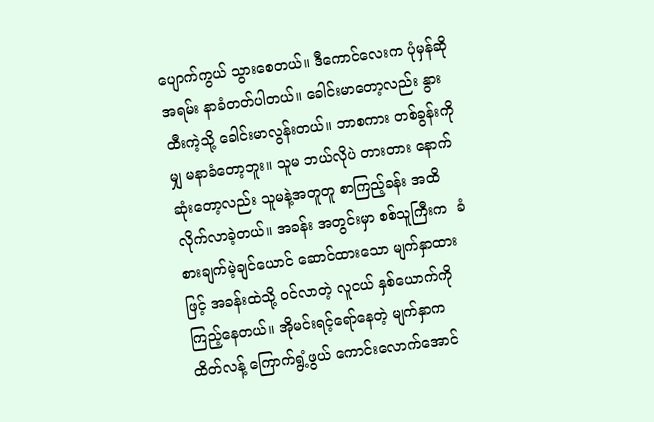ပျောက်ကွယ် သွားစေတယ်။ ဒီကောင်လေးက ပုံမှန်ဆို အရမ်း နာခံတတ်ပါတယ်။ ခေါင်းမာတော့လည်း နွားထီးကဲ့သို့ ခေါင်းမာလွန်းတယ်။ ဘာစကား တစ်ခွန်းကိုမျှ မနာခံတော့ဘူး။ သူမ ဘယ်လိုပဲ တားတား နောက်ဆုံးတော့လည်း သူမနဲ့အတူတူ စာကြည့်ခန်း အထိ လိုက်လာခဲ့တယ်။ အခန်း အတွင်းမှာ စစ်သူကြီးက  ခံစားချက်မဲ့ချင်ယောင် ဆောင်ထားသော မျက်နှာထားဖြင့် အခန်းထဲသို့ ဝင်လာတဲ့ လူငယ် နှစ်ယောက်ကို ကြည့်နေတယ်။ အိုမင်းရင့်ရော်နေတဲ့ မျက်နှာက  ထိတ်လန့် ကြောက်ရွံ့ဖွယ် ကောင်းလောက်အောင်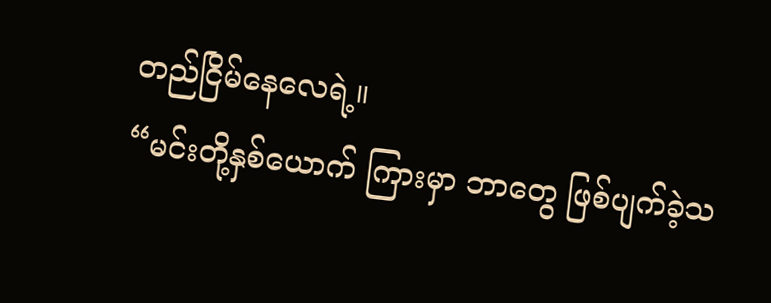တည်ငြိမ်နေလေရဲ့။
“မင်းတို့နှစ်ယောက် ကြားမှာ ဘာတွေ ဖြစ်ပျက်ခဲ့သ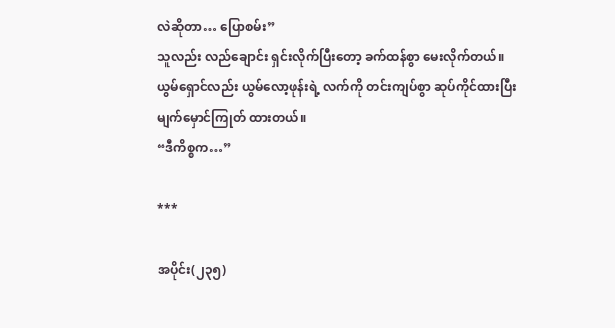လဲဆိုတာ… ပြောစမ်း”
သူလည်း လည်ချောင်း ရှင်းလိုက်ပြီးတော့ ခက်ထန်စွာ မေးလိုက်တယ်။
ယွမ်ရှောင်လည်း ယွမ်လော့ဖုန်းရဲ့ လက်ကို တင်းကျပ်စွာ ဆုပ်ကိုင်ထားပြီး မျက်မှောင်ကြုတ် ထားတယ်။
“ဒီကိစ္စက…”

***

အပိုင်း(၂၃၅)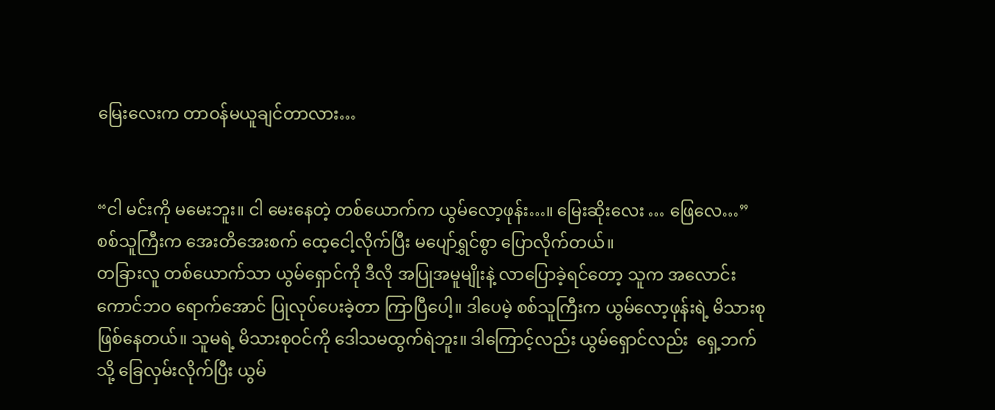မြေးလေးက တာဝန်မယူချင်တာလား…


“ငါ မင်းကို မမေးဘူး။ ငါ မေးနေတဲ့ တစ်ယောက်က ယွမ်လော့ဖုန်း…။ မြေးဆိုးလေး … ဖြေလေ…”
စစ်သူကြီးက အေးတိအေးစက် ထေ့ငေါ့လိုက်ပြီး မပျော်ရွှင်စွာ ပြောလိုက်တယ်။
တခြားလူ တစ်ယောက်သာ ယွမ်ရှောင်ကို ဒီလို အပြုအမူမျိုးနဲ့ လာပြောခဲ့ရင်တော့ သူက အလောင်းကောင်ဘဝ ရောက်အောင် ပြုလုပ်ပေးခဲ့တာ ကြာပြီပေါ့။ ဒါပေမဲ့ စစ်သူကြီးက ယွမ်လော့ဖုန်းရဲ့ မိသားစု ဖြစ်နေတယ်။ သူမရဲ့ မိသားစုဝင်ကို ဒေါသမထွက်ရဲဘူး။ ဒါကြောင့်လည်း ယွမ်ရှောင်လည်း  ရှေ့ဘက်သို့ ခြေလှမ်းလိုက်ပြီး ယွမ်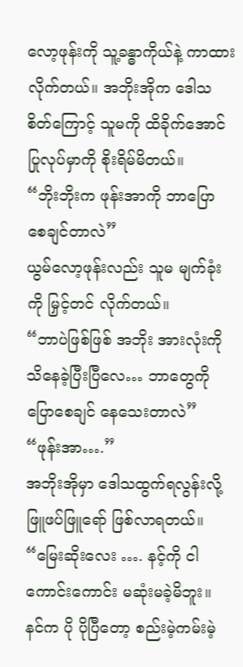လော့ဖုန်းကို သူ့ခန္ဓာကိုယ်နဲ့ ကာထားလိုက်တယ်။ အဘိုးအိုက ဒေါသစိတ်ကြောင့် သူမကို ထိခိုက်အောင် ပြုလုပ်မှာကို စိုးရိမ်မိတယ်။
“ဘိုးဘိုးက ဖုန်းအာကို ဘာပြော စေချင်တာလဲ”
ယွမ်လော့ဖုန်းလည်း သူမ မျက်ခုံးကို မြှင့်တင် လိုက်တယ်။
“ဘာပဲဖြစ်ဖြစ် အဘိုး အားလုံးကို သိနေခဲ့ပြီးပြီလေ… ဘာတွေကို ပြောစေချင် နေသေးတာလဲ”
“ဖုန်းအာ….”
အဘိုးအိုမှာ ဒေါသထွက်ရလွန်းလို့ ဖြူဖပ်ဖြူရော် ဖြစ်လာရတယ်။
“မြေးဆိုးလေး …. နင့်ကို ငါ ကောင်းကောင်း မဆုံးမခဲ့မိဘူး။ နင်က ပို ပိုပြီတော့ စည်းမဲ့ကမ်းမဲ့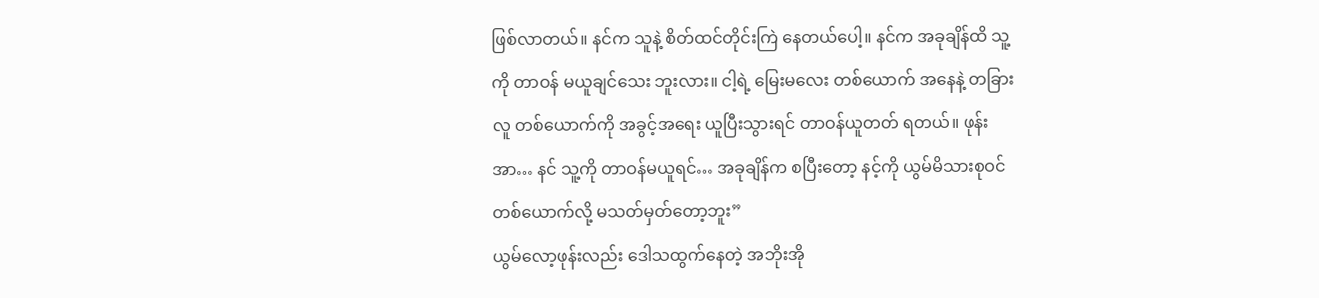ဖြစ်လာတယ်။ နင်က သူနဲ့ စိတ်ထင်တိုင်းကြဲ နေတယ်ပေါ့။ နင်က အခုချိန်ထိ သူ့ကို တာဝန် မယူချင်သေး ဘူးလား။ ငါ့ရဲ့ မြေးမလေး တစ်ယောက် အနေနဲ့ တခြားလူ တစ်ယောက်ကို အခွင့်အရေး ယူပြီးသွားရင် တာဝန်ယူတတ် ရတယ်။ ဖုန်းအာ… နင် သူ့ကို တာဝန်မယူရင်… အခုချိန်က စပြီးတော့ နင့်ကို ယွမ်မိသားစုဝင် တစ်ယောက်လို့ မသတ်မှတ်တော့ဘူး”
ယွမ်လော့ဖုန်းလည်း ဒေါသထွက်နေတဲ့ အဘိုးအို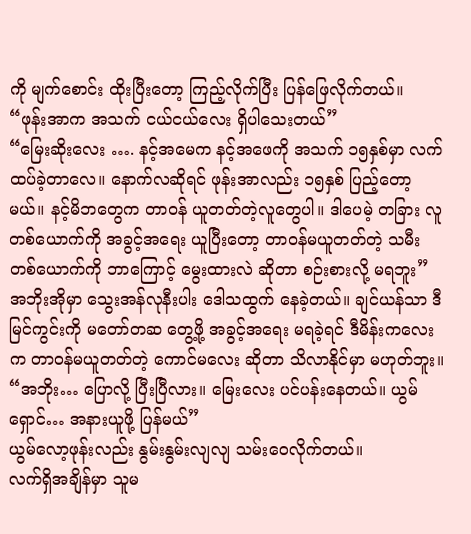ကို မျက်စောင်း ထိုးပြီးတော့ ကြည့်လိုက်ပြီး ပြန်ဖြေလိုက်တယ်။
“ဖုန်းအာက အသက် ငယ်ငယ်လေး ရှိပါသေးတယ်”
“မြေးဆိုးလေး …. နင့်အမေက နင့်အဖေကို အသက် ၁၅နှစ်မှာ လက်ထပ်ခဲ့တာလေ။ နောက်လဆိုရင် ဖုန်းအာလည်း ၁၅နှစ် ပြည့်တော့မယ်။ နင့်မိဘတွေက တာဝန် ယူတတ်တဲ့လူတွေပါ။ ဒါပေမဲ့ တခြား လူတစ်ယောက်ကို အခွင့်အရေး ယူပြီးတော့ တာဝန်မယူတတ်တဲ့ သမီးတစ်ယောက်ကို ဘာကြောင့် မွေးထားလဲ ဆိုတာ စဉ်းစားလို့ မရဘူး”
အဘိုးအိုမှာ သွေးအန်လုနီးပါး ဒေါသထွက် နေခဲ့တယ်။ ချင်ယန်သာ ဒီမြင်ကွင်းကို မတော်တဆ တွေ့ဖို့ အခွင့်အရေး မရခဲ့ရင် ဒီမိန်းကလေးက တာဝန်မယူတတ်တဲ့ ကောင်မလေး ဆိုတာ သိလာနိုင်မှာ မဟုတ်ဘူး။
“အဘိုး… ပြောလို့ ပြီးပြီလား။ မြေးလေး ပင်ပန်းနေတယ်။ ယွမ်ရှောင်… အနားယူဖို့ ပြန်မယ်”
ယွမ်လော့ဖုန်းလည်း နွမ်းနွမ်းလျလျ သမ်းဝေလိုက်တယ်။
လက်ရှိအချိန်မှာ သူမ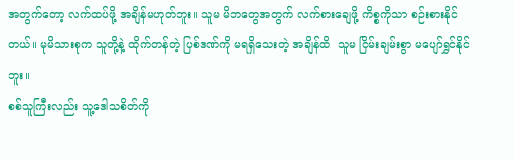အတွက်တော့ လက်ထပ်ဖို့ အချိန်မဟုတ်ဘူး။ သူမ မိဘတွေအတွက် လက်စားချေဖို့ ကိစ္စကိုသာ စဉ်းစားနိုင်တယ်။ မုမိသားစုက သူတို့နဲ့ ထိုက်တန်တဲ့ ပြစ်ဒဏ်ကို မရရှိသေးတဲ့ အချိန်ထိ  သူမ ငြိမ်းချမ်းစွာ မပျော်ရွှင်နိုင်ဘူး။
စစ်သူကြီးလည်း သူ့ဒေါသစိတ်ကို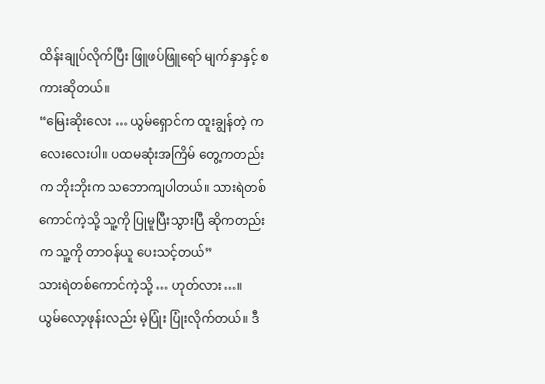ထိန်းချုပ်လိုက်ပြီး ဖြူဖပ်ဖြူရော် မျက်နှာနှင့် စကားဆိုတယ်။
“မြေးဆိုးလေး … ယွမ်ရှောင်က ထူးချွန်တဲ့ ကလေးလေးပါ။ ပထမဆုံးအကြိမ် တွေ့ကတည်းက ဘိုးဘိုးက သဘောကျပါတယ်။ သားရဲတစ်ကောင်ကဲ့သို့ သူ့ကို ပြုမူပြီးသွားပြီ ဆိုကတည်းက သူ့ကို တာဝန်ယူ ပေးသင့်တယ်”
သားရဲတစ်ကောင်ကဲ့သို့ … ဟုတ်လား…။
ယွမ်လော့ဖုန်းလည်း မဲ့ပြုံး ပြုံးလိုက်တယ်။ ဒီ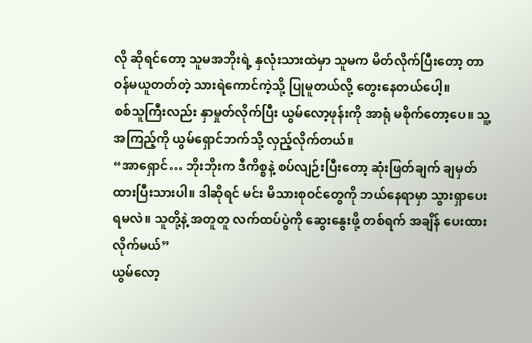လို ဆိုရင်တော့ သူမအဘိုးရဲ့ နှလုံးသားထဲမှာ သူမက မိတ်လိုက်ပြီးတော့ တာဝန်မယူတတ်တဲ့ သားရဲကောင်ကဲ့သို့ ပြုမူတယ်လို့ တွေးနေတယ်ပေါ့။
စစ်သူကြီးလည်း နှာမှုတ်လိုက်ပြီး ယွမ်လော့ဖုန်းကို အာရုံ မစိုက်တော့ပေ။ သူ့အကြည့်ကို ယွမ်ရှောင်ဘက်သို့ လှည့်လိုက်တယ်။
“အာရှောင်… ဘိုးဘိုးက ဒီကိစ္စနဲ့ စပ်လျဉ်းပြီးတော့ ဆုံးဖြတ်ချက် ချမှတ် ထားပြီးသားပါ။ ဒါဆိုရင် မင်း မိသားစုဝင်တွေကို ဘယ်နေရာမှာ သွားရှာပေးရမလဲ။ သူတို့နဲ့ အတူတူ လက်ထပ်ပွဲကို ဆွေးနွေးဖို့ တစ်ရက် အချိန် ပေးထားလိုက်မယ်”
ယွမ်လော့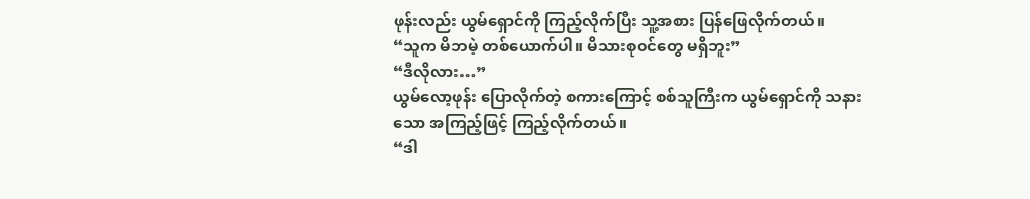ဖုန်းလည်း ယွမ်ရှောင်ကို ကြည့်လိုက်ပြီး သူ့အစား ပြန်ဖြေလိုက်တယ်။
“သူက မိဘမဲ့ တစ်ယောက်ပါ။ မိသားစုဝင်တွေ မရှိဘူး”
“ဒီလိုလား…”
ယွမ်လော့ဖုန်း ပြောလိုက်တဲ့ စကားကြောင့် စစ်သူကြီးက ယွမ်ရှောင်ကို သနားသော အကြည့်ဖြင့် ကြည့်လိုက်တယ်။
“ဒါ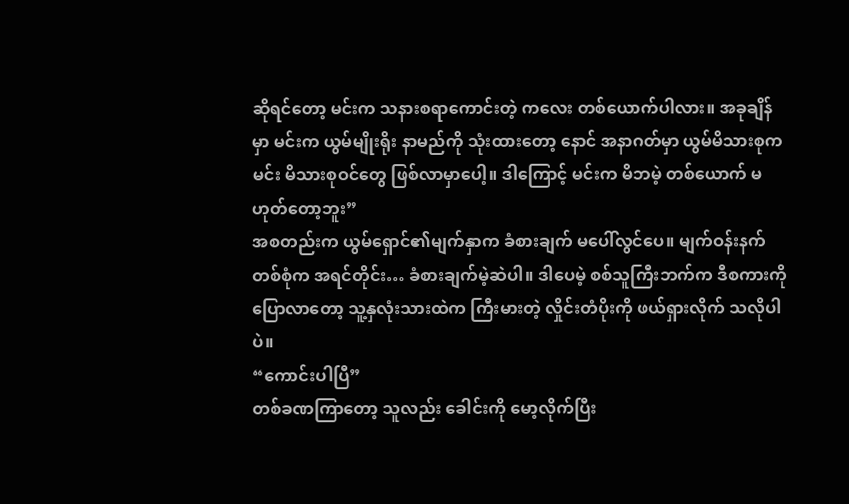ဆိုရင်တော့ မင်းက သနားစရာကောင်းတဲ့ ကလေး တစ်ယောက်ပါလား။ အခုချိန်မှာ မင်းက ယွမ်မျိုးရိုး နာမည်ကို သုံးထားတော့ နောင် အနာဂတ်မှာ ယွမ်မိသားစုက မင်း မိသားစုဝင်တွေ ဖြစ်လာမှာပေါ့။ ဒါကြောင့် မင်းက မိဘမဲ့ တစ်ယောက် မဟုတ်တော့ဘူး”
အစတည်းက ယွမ်ရှောင်၏မျက်နှာက ခံစားချက် မပေါ်လွင်ပေ။ မျက်ဝန်းနက် တစ်စုံက အရင်တိုင်း… ခံစားချက်မဲ့ဆဲပါ။ ဒါပေမဲ့ စစ်သူကြီးဘက်က ဒီစကားကို ပြောလာတော့ သူ့နှလုံးသားထဲက ကြီးမားတဲ့ လှိုင်းတံပိုးကို ဖယ်ရှားလိုက် သလိုပါပဲ။
“ကောင်းပါပြီ”
တစ်ခဏကြာတော့ သူလည်း ခေါင်းကို မော့လိုက်ပြီး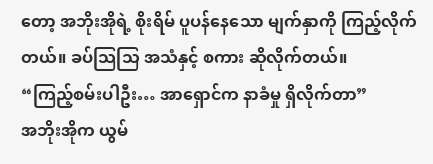တော့ အဘိုးအိုရဲ့ စိုးရိမ် ပူပန်နေသော မျက်နှာကို ကြည့်လိုက်တယ်။ ခပ်သြသြ အသံနှင့် စကား ဆိုလိုက်တယ်။
“ကြည့်စမ်းပါဦး… အာရှောင်က နာခံမှု ရှိလိုက်တာ”
အဘိုးအိုက ယွမ်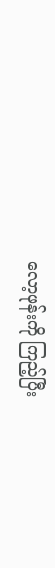လော့ဖုန်းကို ကြည့်ပြီး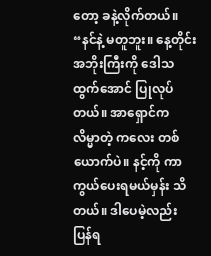တော့ ခနဲ့လိုက်တယ်။
“နင်နဲ့ မတူဘူး။ နေ့တိုင်း အဘိုးကြီးကို ဒေါသထွက်အောင် ပြုလုပ်တယ်။ အာရှောင်က လိမ္မာတဲ့ ကလေး တစ်ယောက်ပဲ။ နင့်ကို ကာကွယ်ပေးရမယ်မှန်း သိတယ်။ ဒါပေမဲ့လည်း ပြန်ရ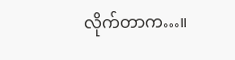လိုက်တာက…။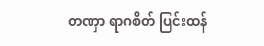တဏှာ ရာဂစိတ် ပြင်းထန်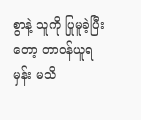စွာနဲ့ သူကို ပြုမူခဲ့ပြီးတော့ တာဝန်ယူရမှန်း မသိ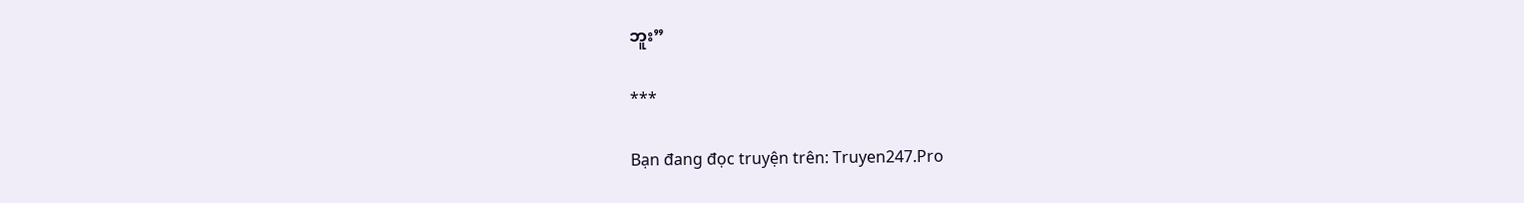ဘူး”

***

Bạn đang đọc truyện trên: Truyen247.Pro